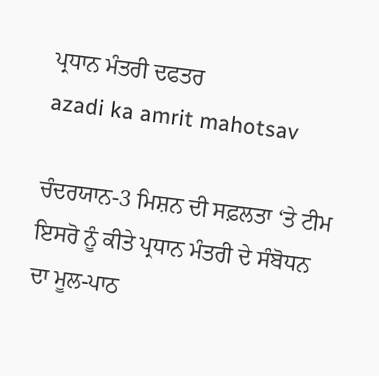ਪ੍ਰਧਾਨ ਮੰਤਰੀ ਦਫਤਰ
azadi ka amrit mahotsav

ਚੰਦਰਯਾਨ-3 ਮਿਸ਼ਨ ਦੀ ਸਫ਼ਲਤਾ ‘ਤੇ ਟੀਮ ਇਸਰੋ ਨੂੰ ਕੀਤੇ ਪ੍ਰਧਾਨ ਮੰਤਰੀ ਦੇ ਸੰਬੋਧਨ ਦਾ ਮੂਲ-ਪਾਠ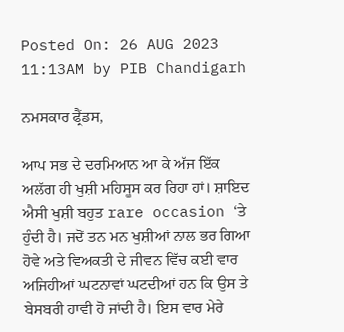Posted On: 26 AUG 2023 11:13AM by PIB Chandigarh

ਨਮਸਕਾਰ ਫ੍ਰੈਂਡਸ,

ਆਪ ਸਭ ਦੇ ਦਰਮਿਆਨ ਆ ਕੇ ਅੱਜ ਇੱਕ ਅਲੱਗ ਹੀ ਖੁਸ਼ੀ ਮਹਿਸੂਸ ਕਰ ਰਿਹਾ ਹਾਂ। ਸ਼ਾਇਦ ਐਸੀ ਖੁਸ਼ੀ ਬਹੁਤ rare occasion ‘ਤੇ ਹੁੰਦੀ ਹੈ। ਜਦੋਂ ਤਨ ਮਨ ਖੁਸ਼ੀਆਂ ਨਾਲ ਭਰ ਗਿਆ ਹੋਵੇ ਅਤੇ ਵਿਅਕਤੀ ਦੇ ਜੀਵਨ ਵਿੱਚ ਕਈ ਵਾਰ ਅਜਿਹੀਆਂ ਘਟਨਾਵਾਂ ਘਟਦੀਆਂ ਹਨ ਕਿ ਉਸ ਤੇ ਬੇਸਬਰੀ ਹਾਵੀ ਹੋ ਜਾਂਦੀ ਹੈ। ਇਸ ਵਾਰ ਮੇਰੇ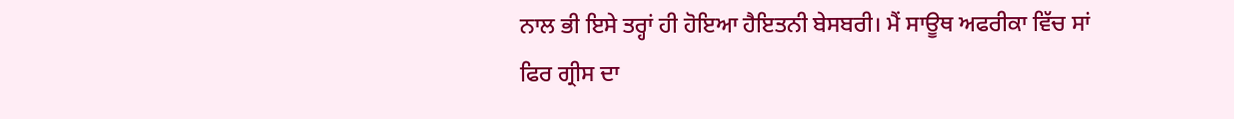ਨਾਲ ਭੀ ਇਸੇ ਤਰ੍ਹਾਂ ਹੀ ਹੋਇਆ ਹੈਇਤਨੀ ਬੇਸਬਰੀ। ਮੈਂ ਸਾਊਥ ਅਫਰੀਕਾ ਵਿੱਚ ਸਾਂ ਫਿਰ ਗ੍ਰੀਸ ਦਾ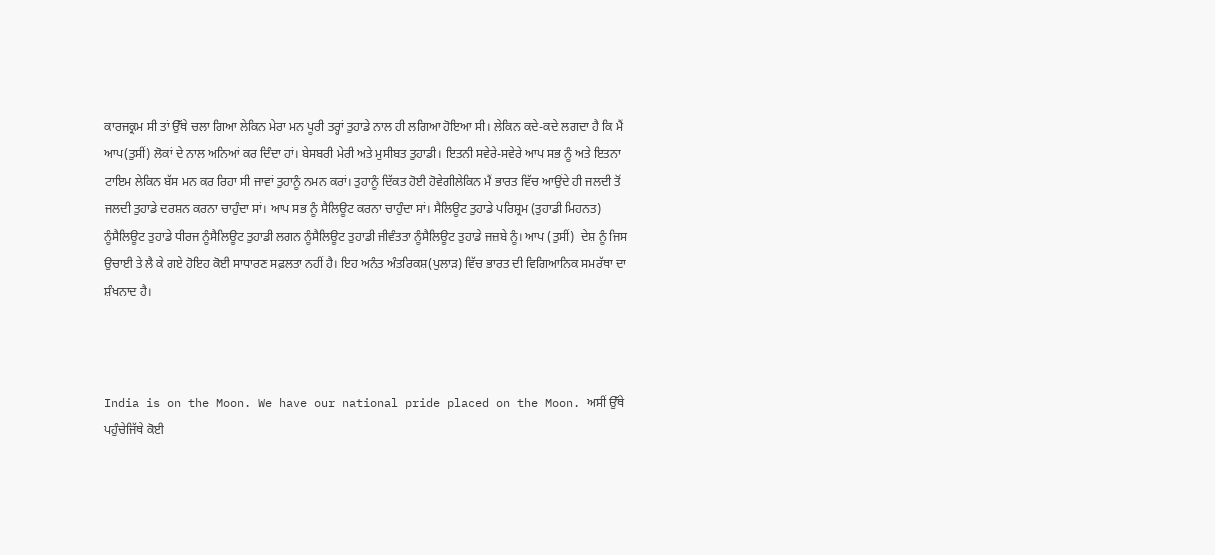ਕਾਰਜਕ੍ਰਮ ਸੀ ਤਾਂ ਉੱਥੇ ਚਲਾ ਗਿਆ ਲੇਕਿਨ ਮੇਰਾ ਮਨ ਪੂਰੀ ਤਰ੍ਹਾਂ ਤੁਹਾਡੇ ਨਾਲ ਹੀ ਲਗਿਆ ਹੋਇਆ ਸੀ। ਲੇਕਿਨ ਕਦੇ-ਕਦੇ ਲਗਦਾ ਹੈ ਕਿ ਮੈਂ ਆਪ(ਤੁਸੀਂ) ਲੋਕਾਂ ਦੇ ਨਾਲ ਅਨਿਆਂ ਕਰ ਦਿੰਦਾ ਹਾਂ। ਬੇਸਬਰੀ ਮੇਰੀ ਅਤੇ ਮੁਸੀਬਤ ਤੁਹਾਡੀ। ਇਤਨੀ ਸਵੇਰੇ-ਸਵੇਰੇ ਆਪ ਸਭ ਨੂੰ ਅਤੇ ਇਤਨਾ ਟਾਇਮ ਲੇਕਿਨ ਬੱਸ ਮਨ ਕਰ ਰਿਹਾ ਸੀ ਜਾਵਾਂ ਤੁਹਾਨੂੰ ਨਮਨ ਕਰਾਂ। ਤੁਹਾਨੂੰ ਦਿੱਕਤ ਹੋਈ ਹੋਵੇਗੀਲੇਕਿਨ ਮੈਂ ਭਾਰਤ ਵਿੱਚ ਆਉਂਦੇ ਹੀ ਜਲਦੀ ਤੋਂ ਜਲਦੀ ਤੁਹਾਡੇ ਦਰਸ਼ਨ ਕਰਨਾ ਚਾਹੁੰਦਾ ਸਾਂ। ਆਪ ਸਭ ਨੂੰ ਸੈਲਿਊਟ ਕਰਨਾ ਚਾਹੁੰਦਾ ਸਾਂ। ਸੈਲਿਊਟ ਤੁਹਾਡੇ ਪਰਿਸ਼੍ਰਮ (ਤੁਹਾਡੀ ਮਿਹਨਤ) ਨੂੰਸੈਲਿਊਟ ਤੁਹਾਡੇ ਧੀਰਜ ਨੂੰਸੈਲਿਊਟ ਤੁਹਾਡੀ ਲਗਨ ਨੂੰਸੈਲਿਊਟ ਤੁਹਾਡੀ ਜੀਵੰਤਤਾ ਨੂੰਸੈਲਿਊਟ ਤੁਹਾਡੇ ਜਜ਼ਬੇ ਨੂੰ। ਆਪ (ਤੁਸੀਂ)  ਦੇਸ਼ ਨੂੰ ਜਿਸ ਉਚਾਈ ਤੇ ਲੈ ਕੇ ਗਏ ਹੋਇਹ ਕੋਈ ਸਾਧਾਰਣ ਸਫ਼ਲਤਾ ਨਹੀਂ ਹੈ। ਇਹ ਅਨੰਤ ਅੰਤਰਿਕਸ਼(ਪੁਲਾੜ) ਵਿੱਚ ਭਾਰਤ ਦੀ ਵਿਗਿਆਨਿਕ ਸਮਰੱਥਾ ਦਾ ਸ਼ੰਖਨਾਦ ਹੈ।



India is on the Moon. We have our national pride placed on the Moon. ਅਸੀਂ ਉੱਥੇ ਪਹੁੰਚੇਜਿੱਥੇ ਕੋਈ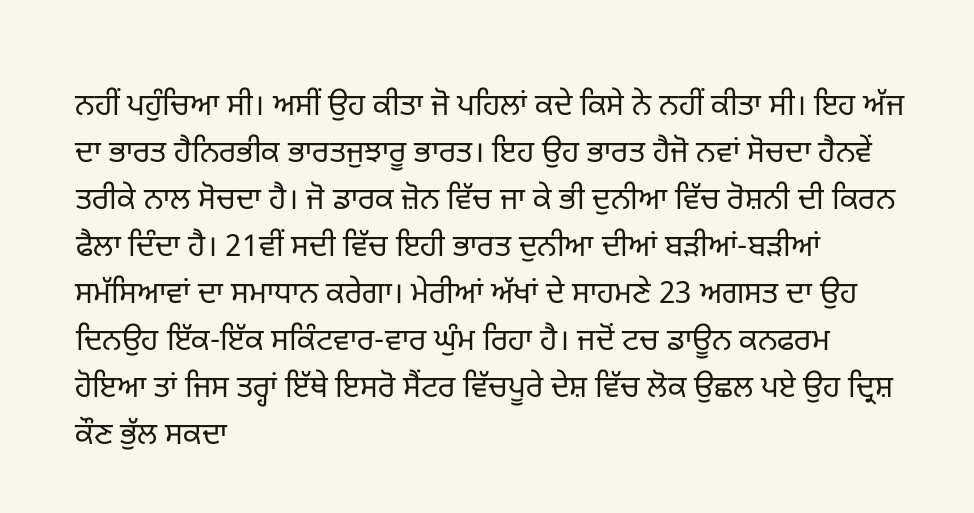ਨਹੀਂ ਪਹੁੰਚਿਆ ਸੀ। ਅਸੀਂ ਉਹ ਕੀਤਾ ਜੋ ਪਹਿਲਾਂ ਕਦੇ ਕਿਸੇ ਨੇ ਨਹੀਂ ਕੀਤਾ ਸੀ। ਇਹ ਅੱਜ ਦਾ ਭਾਰਤ ਹੈਨਿਰਭੀਕ ਭਾਰਤਜੁਝਾਰੂ ਭਾਰਤ। ਇਹ ਉਹ ਭਾਰਤ ਹੈਜੋ ਨਵਾਂ ਸੋਚਦਾ ਹੈਨਵੇਂ ਤਰੀਕੇ ਨਾਲ ਸੋਚਦਾ ਹੈ। ਜੋ ਡਾਰਕ ਜ਼ੋਨ ਵਿੱਚ ਜਾ ਕੇ ਭੀ ਦੁਨੀਆ ਵਿੱਚ ਰੋਸ਼ਨੀ ਦੀ ਕਿਰਨ ਫੈਲਾ ਦਿੰਦਾ ਹੈ। 21ਵੀਂ ਸਦੀ ਵਿੱਚ ਇਹੀ ਭਾਰਤ ਦੁਨੀਆ ਦੀਆਂ ਬੜੀਆਂ-ਬੜੀਆਂ ਸਮੱਸਿਆਵਾਂ ਦਾ ਸਮਾਧਾਨ ਕਰੇਗਾ। ਮੇਰੀਆਂ ਅੱਖਾਂ ਦੇ ਸਾਹਮਣੇ 23 ਅਗਸਤ ਦਾ ਉਹ ਦਿਨਉਹ ਇੱਕ-ਇੱਕ ਸਕਿੰਟਵਾਰ-ਵਾਰ ਘੁੰਮ ਰਿਹਾ ਹੈ। ਜਦੋਂ ਟਚ ਡਾਊਨ ਕਨਫਰਮ ਹੋਇਆ ਤਾਂ ਜਿਸ ਤਰ੍ਹਾਂ ਇੱਥੇ ਇਸਰੋ ਸੈਂਟਰ ਵਿੱਚਪੂਰੇ ਦੇਸ਼ ਵਿੱਚ ਲੋਕ ਉਛਲ ਪਏ ਉਹ ਦ੍ਰਿਸ਼ ਕੌਣ ਭੁੱਲ ਸਕਦਾ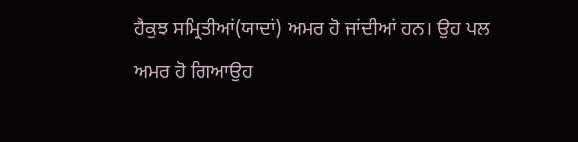ਹੈਕੁਝ ਸਮ੍ਰਿਤੀਆਂ(ਯਾਦਾਂ) ਅਮਰ ਹੋ ਜਾਂਦੀਆਂ ਹਨ। ਉਹ ਪਲ ਅਮਰ ਹੋ ਗਿਆਉਹ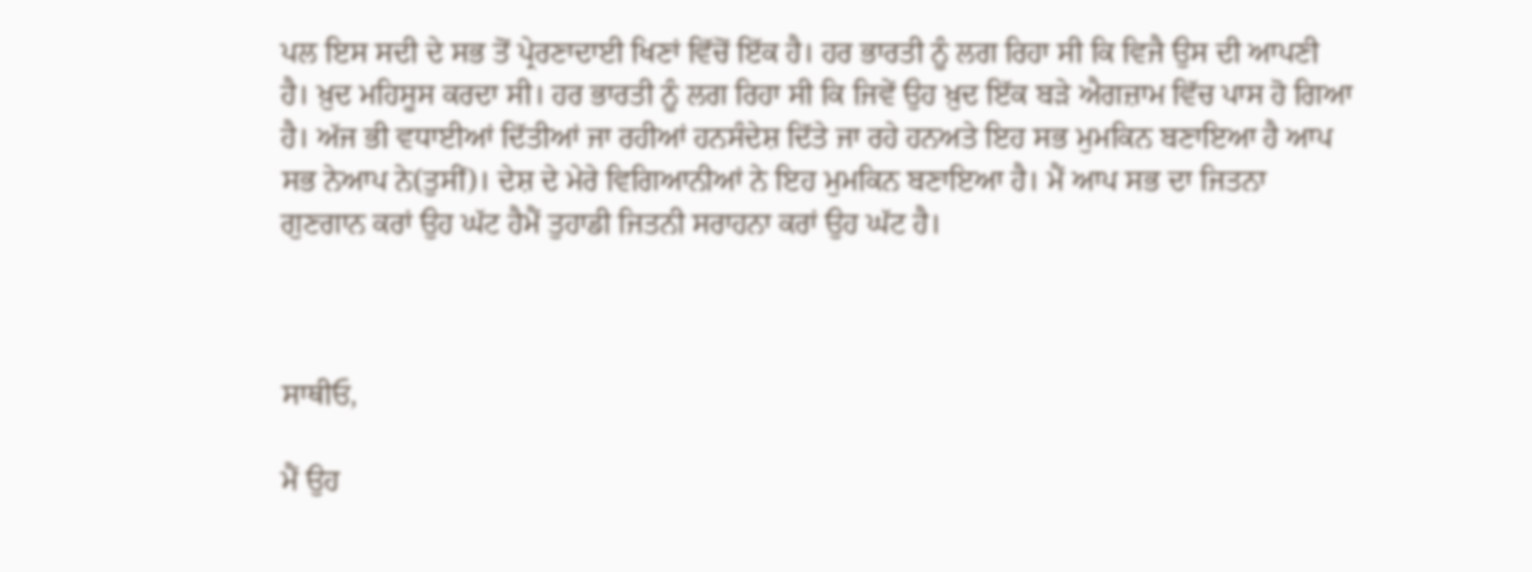ਪਲ ਇਸ ਸਦੀ ਦੇ ਸਭ ਤੋਂ ਪ੍ਰੇਰਣਾਦਾਈ ਖਿਣਾਂ ਵਿੱਚੋਂ ਇੱਕ ਹੈ। ਹਰ ਭਾਰਤੀ ਨੂੰ ਲਗ ਰਿਹਾ ਸੀ ਕਿ ਵਿਜੈ ਉਸ ਦੀ ਆਪਣੀ ਹੈ। ਖ਼ੁਦ ਮਹਿਸੂਸ ਕਰਦਾ ਸੀ। ਹਰ ਭਾਰਤੀ ਨੂੰ ਲਗ ਰਿਹਾ ਸੀ ਕਿ ਜਿਵੇਂ ਉਹ ਖ਼ੁਦ ਇੱਕ ਬੜੇ ਐਗਜ਼ਾਮ ਵਿੱਚ ਪਾਸ ਹੋ ਗਿਆ ਹੈ। ਅੱਜ ਭੀ ਵਧਾਈਆਂ ਦਿੱਤੀਆਂ ਜਾ ਰਹੀਆਂ ਹਨਸੰਦੇਸ਼ ਦਿੱਤੇ ਜਾ ਰਹੇ ਹਨਅਤੇ ਇਹ ਸਭ ਮੁਮਕਿਨ ਬਣਾਇਆ ਹੈ ਆਪ ਸਭ ਨੇਆਪ ਨੇ(ਤੁਸੀਂ)। ਦੇਸ਼ ਦੇ ਮੇਰੇ ਵਿਗਿਆਨੀਆਂ ਨੇ ਇਹ ਮੁਮਕਿਨ ਬਣਾਇਆ ਹੈ। ਮੈਂ ਆਪ ਸਭ ਦਾ ਜਿਤਨਾ ਗੁਣਗਾਨ ਕਰਾਂ ਉਹ ਘੱਟ ਹੈਮੈਂ ਤੁਹਾਡੀ ਜਿਤਨੀ ਸਰਾਹਨਾ ਕਰਾਂ ਉਹ ਘੱਟ ਹੈ।



ਸਾਥੀਓ,

ਮੈਂ ਉਹ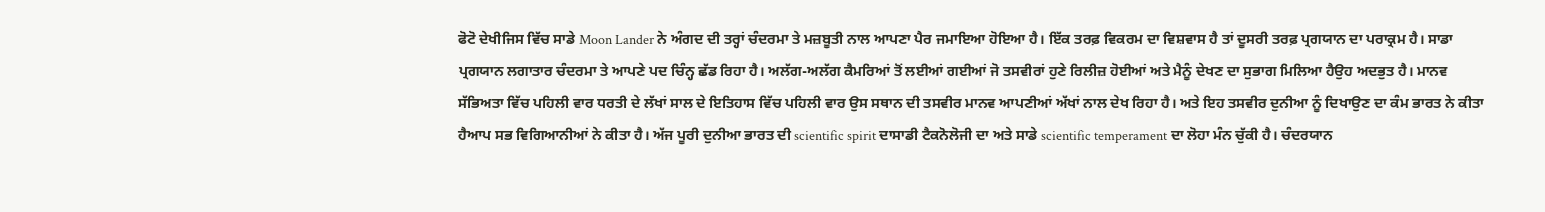ਫੋਟੋ ਦੇਖੀਜਿਸ ਵਿੱਚ ਸਾਡੇ Moon Lander ਨੇ ਅੰਗਦ ਦੀ ਤਰ੍ਹਾਂ ਚੰਦਰਮਾ ਤੇ ਮਜ਼ਬੂਤੀ ਨਾਲ ਆਪਣਾ ਪੈਰ ਜਮਾਇਆ ਹੋਇਆ ਹੈ। ਇੱਕ ਤਰਫ਼ ਵਿਕਰਮ ਦਾ ਵਿਸ਼ਵਾਸ ਹੈ ਤਾਂ ਦੂਸਰੀ ਤਰਫ਼ ਪ੍ਰਗਯਾਨ ਦਾ ਪਰਾਕ੍ਰਮ ਹੈ। ਸਾਡਾ ਪ੍ਰਗਯਾਨ ਲਗਾਤਾਰ ਚੰਦਰਮਾ ਤੇ ਆਪਣੇ ਪਦ ਚਿੰਨ੍ਹ ਛੱਡ ਰਿਹਾ ਹੈ। ਅਲੱਗ-ਅਲੱਗ ਕੈਮਰਿਆਂ ਤੋਂ ਲਈਆਂ ਗਈਆਂ ਜੋ ਤਸਵੀਰਾਂ ਹੁਣੇ ਰਿਲੀਜ਼ ਹੋਈਆਂ ਅਤੇ ਮੈਨੂੰ ਦੇਖਣ ਦਾ ਸੁਭਾਗ ਮਿਲਿਆ ਹੈਉਹ ਅਦਭੁਤ ਹੈ। ਮਾਨਵ ਸੱਭਿਅਤਾ ਵਿੱਚ ਪਹਿਲੀ ਵਾਰ ਧਰਤੀ ਦੇ ਲੱਖਾਂ ਸਾਲ ਦੇ ਇਤਿਹਾਸ ਵਿੱਚ ਪਹਿਲੀ ਵਾਰ ਉਸ ਸਥਾਨ ਦੀ ਤਸਵੀਰ ਮਾਨਵ ਆਪਣੀਆਂ ਅੱਖਾਂ ਨਾਲ ਦੇਖ ਰਿਹਾ ਹੈ। ਅਤੇ ਇਹ ਤਸਵੀਰ ਦੁਨੀਆ ਨੂੰ ਦਿਖਾਉਣ ਦਾ ਕੰਮ ਭਾਰਤ ਨੇ ਕੀਤਾ ਹੈਆਪ ਸਭ ਵਿਗਿਆਨੀਆਂ ਨੇ ਕੀਤਾ ਹੈ। ਅੱਜ ਪੂਰੀ ਦੁਨੀਆ ਭਾਰਤ ਦੀ scientific spirit ਦਾਸਾਡੀ ਟੈਕਨੋਲੋਜੀ ਦਾ ਅਤੇ ਸਾਡੇ scientific temperament ਦਾ ਲੋਹਾ ਮੰਨ ਚੁੱਕੀ ਹੈ। ਚੰਦਰਯਾਨ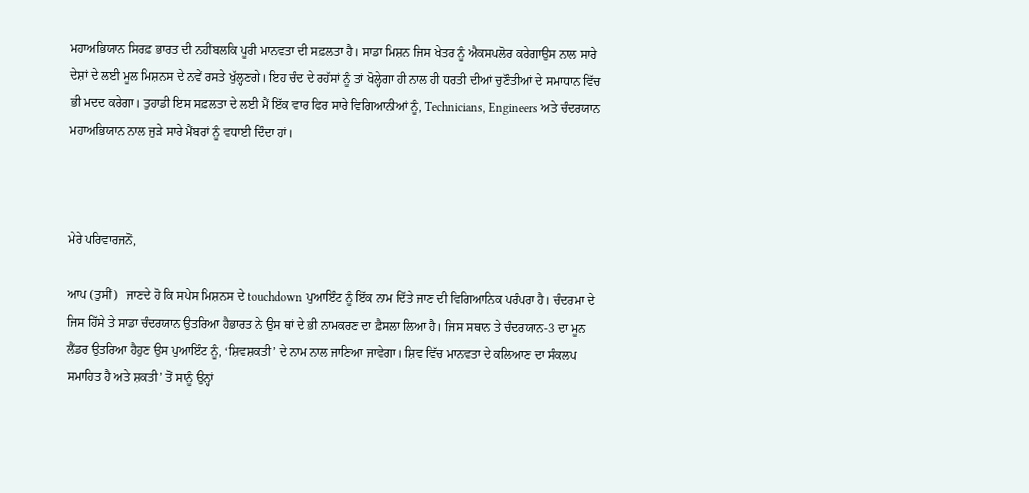ਮਹਾਅਭਿਯਾਨ ਸਿਰਫ਼ ਭਾਰਤ ਦੀ ਨਹੀਂਬਲਕਿ ਪੂਰੀ ਮਾਨਵਤਾ ਦੀ ਸਫ਼ਲਤਾ ਹੈ। ਸਾਡਾ ਮਿਸ਼ਨ ਜਿਸ ਖੇਤਰ ਨੂੰ ਐਕਸਪਲੋਰ ਕਰੇਗਾਉਸ ਨਾਲ ਸਾਰੇ ਦੇਸ਼ਾਂ ਦੇ ਲਈ ਮੂਲ ਮਿਸ਼ਨਸ ਦੇ ਨਵੇਂ ਰਸਤੇ ਖੁੱਲ੍ਹਣਗੇ। ਇਹ ਚੰਦ ਦੇ ਰਹੱਸਾਂ ਨੂੰ ਤਾਂ ਖੋਲ੍ਹੇਗਾ ਹੀ ਨਾਲ ਹੀ ਧਰਤੀ ਦੀਆਂ ਚੁਣੌਤੀਆਂ ਦੇ ਸਮਾਧਾਨ ਵਿੱਚ ਭੀ ਮਦਦ ਕਰੇਗਾ। ਤੁਹਾਡੀ ਇਸ ਸਫ਼ਲਤਾ ਦੇ ਲਈ ਮੈਂ ਇੱਕ ਵਾਰ ਫਿਰ ਸਾਰੇ ਵਿਗਿਆਨੀਆਂ ਨੂੰ, Technicians, Engineers ਅਤੇ ਚੰਦਰਯਾਨ ਮਹਾਅਭਿਯਾਨ ਨਾਲ ਜੁੜੇ ਸਾਰੇ ਮੈਂਬਰਾਂ ਨੂੰ ਵਧਾਈ ਦਿੰਦਾ ਹਾਂ।



ਮੇਰੇ ਪਰਿਵਾਰਜਨੋਂ,

ਆਪ (ਤੁਸੀਂ)   ਜਾਣਦੇ ਹੋ ਕਿ ਸਪੇਸ ਮਿਸ਼ਨਸ ਦੇ touchdown ਪੁਆਇੰਟ ਨੂੰ ਇੱਕ ਨਾਮ ਦਿੱਤੇ ਜਾਣ ਦੀ ਵਿਗਿਆਨਿਕ ਪਰੰਪਰਾ ਹੈ। ਚੰਦਰਮਾ ਦੇ ਜਿਸ ਹਿੱਸੇ ਤੇ ਸਾਡਾ ਚੰਦਰਯਾਨ ਉਤਰਿਆ ਹੈਭਾਰਤ ਨੇ ਉਸ ਥਾਂ ਦੇ ਭੀ ਨਾਮਕਰਣ ਦਾ ਫ਼ੈਸਲਾ ਲਿਆ ਹੈ। ਜਿਸ ਸਥਾਨ ਤੇ ਚੰਦਰਯਾਨ-3 ਦਾ ਮੂਨ ਲੈਂਡਰ ਉਤਰਿਆ ਹੈਹੁਣ ਉਸ ਪੁਆਇੰਟ ਨੂੰ, ‘ਸ਼ਿਵਸ਼ਕਤੀ’ ਦੇ ਨਾਮ ਨਾਲ ਜਾਣਿਆ ਜਾਵੇਗਾ। ਸ਼ਿਵ ਵਿੱਚ ਮਾਨਵਤਾ ਦੇ ਕਲਿਆਣ ਦਾ ਸੰਕਲਪ ਸਮਾਹਿਤ ਹੈ ਅਤੇ ਸ਼ਕਤੀ’ ਤੋਂ ਸਾਨੂੰ ਉਨ੍ਹਾਂ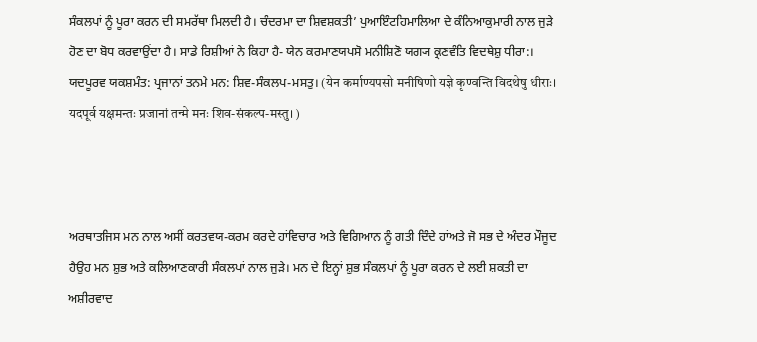ਸੰਕਲਪਾਂ ਨੂੰ ਪੂਰਾ ਕਰਨ ਦੀ ਸਮਰੱਥਾ ਮਿਲਦੀ ਹੈ। ਚੰਦਰਮਾ ਦਾ ਸ਼ਿਵਸ਼ਕਤੀ’ ਪੁਆਇੰਟਹਿਮਾਲਿਆ ਦੇ ਕੰਨਿਆਕੁਮਾਰੀ ਨਾਲ ਜੁੜੇ ਹੋਣ ਦਾ ਬੋਧ ਕਰਵਾਉਂਦਾ ਹੈ। ਸਾਡੇ ਰਿਸ਼ੀਆਂ ਨੇ ਕਿਹਾ ਹੈ- ਯੇਨ ਕਰਮਾਣਯਪਸੋ ਮਨੀਸ਼ਿਣੋ ਯਗ੍ਯ ਕ੍ਰਣਵੰਤਿ ਵਿਦਥੇਸ਼ੁ ਧੀਰਾ:। ਯਦਪੂਰਵ ਯਕਸ਼ਮੰਤ: ਪ੍ਰਜਾਨਾਂ ਤਨਮੇ ਮਨ: ਸ਼ਿਵ-ਸੰਕਲਪ-ਮਸਤੁ। (येन कर्माण्यपसो मनीषिणो यज्ञे कृण्वन्ति विदथेषु धीराः। यदपूर्व यक्षमन्तः प्रजानां तन्मे मनः शिव-संकल्प-मस्तु। )



ਅਰਥਾਤਜਿਸ ਮਨ ਨਾਲ ਅਸੀਂ ਕਰਤਵਯ-ਕਰਮ ਕਰਦੇ ਹਾਂਵਿਚਾਰ ਅਤੇ ਵਿਗਿਆਨ ਨੂੰ ਗਤੀ ਦਿੰਦੇ ਹਾਂਅਤੇ ਜੋ ਸਭ ਦੇ ਅੰਦਰ ਮੌਜੂਦ ਹੈਉਹ ਮਨ ਸ਼ੁਭ ਅਤੇ ਕਲਿਆਣਕਾਰੀ ਸੰਕਲਪਾਂ ਨਾਲ ਜੁੜੇ। ਮਨ ਦੇ ਇਨ੍ਹਾਂ ਸ਼ੁਭ ਸੰਕਲਪਾਂ ਨੂੰ ਪੂਰਾ ਕਰਨ ਦੇ ਲਈ ਸ਼ਕਤੀ ਦਾ ਅਸ਼ੀਰਵਾਦ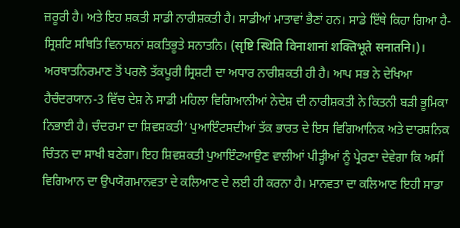ਜ਼ਰੂਰੀ ਹੈ। ਅਤੇ ਇਹ ਸ਼ਕਤੀ ਸਾਡੀ ਨਾਰੀਸ਼ਕਤੀ ਹੈ। ਸਾਡੀਆਂ ਮਾਤਾਵਾਂ ਭੈਣਾਂ ਹਨ। ਸਾਡੇ ਇੱਥੇ ਕਿਹਾ ਗਿਆ ਹੈ- ਸ੍ਰਿਸ਼ਟਿ ਸਥਿਤਿ ਵਿਨਾਸ਼ਨਾਂ ਸ਼ਕਤਿਭੂਤੇ ਸਨਾਤਨਿ। (सृष्टि स्थिति विनाशानां शक्तिभूते सनातनि।)। ਅਰਥਾਤਨਿਰਮਾਣ ਤੋਂ ਪਰਲੋ ਤੱਕਪੂਰੀ ਸ੍ਰਿਸ਼ਟੀ ਦਾ ਅਧਾਰ ਨਾਰੀਸ਼ਕਤੀ ਹੀ ਹੈ। ਆਪ ਸਭ ਨੇ ਦੇਖਿਆ ਹੈਚੰਦਰਯਾਨ-3 ਵਿੱਚ ਦੇਸ਼ ਨੇ ਸਾਡੀ ਮਹਿਲਾ ਵਿਗਿਆਨੀਆਂ ਨੇਦੇਸ਼ ਦੀ ਨਾਰੀਸ਼ਕਤੀ ਨੇ ਕਿਤਨੀ ਬੜੀ ਭੂਮਿਕਾ ਨਿਭਾਈ ਹੈ। ਚੰਦਰਮਾ ਦਾ ਸ਼ਿਵਸ਼ਕਤੀ’ ਪੁਆਇੰਟਸਦੀਆਂ ਤੱਕ ਭਾਰਤ ਦੇ ਇਸ ਵਿਗਿਆਨਿਕ ਅਤੇ ਦਾਰਸ਼ਨਿਕ ਚਿੰਤਨ ਦਾ ਸਾਖੀ ਬਣੇਗਾ। ਇਹ ਸ਼ਿਵਸ਼ਕਤੀ ਪੁਆਇੰਟਆਉਣ ਵਾਲੀਆਂ ਪੀੜ੍ਹੀਆਂ ਨੂੰ ਪ੍ਰੇਰਣਾ ਦੇਵੇਗਾ ਕਿ ਅਸੀਂ ਵਿਗਿਆਨ ਦਾ ਉਪਯੋਗਮਾਨਵਤਾ ਦੇ ਕਲਿਆਣ ਦੇ ਲਈ ਹੀ ਕਰਨਾ ਹੈ। ਮਾਨਵਤਾ ਦਾ ਕਲਿਆਣ ਇਹੀ ਸਾਡਾ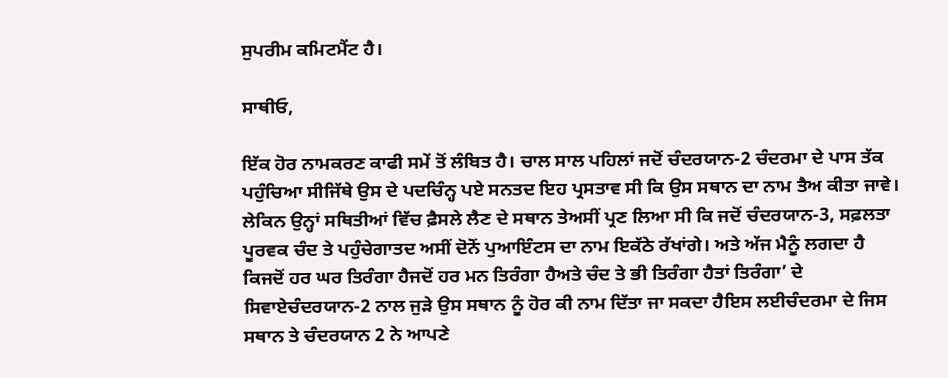ਸੁਪਰੀਮ ਕਮਿਟਮੈਂਟ ਹੈ।

ਸਾਥੀਓ,

ਇੱਕ ਹੋਰ ਨਾਮਕਰਣ ਕਾਫੀ ਸਮੇਂ ਤੋਂ ਲੰਬਿਤ ਹੈ। ਚਾਲ ਸਾਲ ਪਹਿਲਾਂ ਜਦੋਂ ਚੰਦਰਯਾਨ-2 ਚੰਦਰਮਾ ਦੇ ਪਾਸ ਤੱਕ ਪਹੁੰਚਿਆ ਸੀਜਿੱਥੇ ਉਸ ਦੇ ਪਦਚਿੰਨ੍ਹ ਪਏ ਸਨਤਦ ਇਹ ਪ੍ਰਸਤਾਵ ਸੀ ਕਿ ਉਸ ਸਥਾਨ ਦਾ ਨਾਮ ਤੈਅ ਕੀਤਾ ਜਾਵੇ। ਲੇਕਿਨ ਉਨ੍ਹਾਂ ਸਥਿਤੀਆਂ ਵਿੱਚ ਫ਼ੈਸਲੇ ਲੈਣ ਦੇ ਸਥਾਨ ਤੇਅਸੀਂ ਪ੍ਰਣ ਲਿਆ ਸੀ ਕਿ ਜਦੋਂ ਚੰਦਰਯਾਨ-3, ਸਫ਼ਲਤਾ ਪੂਰਵਕ ਚੰਦ ਤੇ ਪਹੁੰਚੇਗਾਤਦ ਅਸੀਂ ਦੋਨੋਂ ਪੁਆਇੰਟਸ ਦਾ ਨਾਮ ਇਕੱਠੇ ਰੱਖਾਂਗੇ। ਅਤੇ ਅੱਜ ਮੈਨੂੰ ਲਗਦਾ ਹੈ ਕਿਜਦੋਂ ਹਰ ਘਰ ਤਿਰੰਗਾ ਹੈਜਦੋਂ ਹਰ ਮਨ ਤਿਰੰਗਾ ਹੈਅਤੇ ਚੰਦ ਤੇ ਭੀ ਤਿਰੰਗਾ ਹੈਤਾਂ ਤਿਰੰਗਾ’ ਦੇ ਸਿਵਾਏਚੰਦਰਯਾਨ-2 ਨਾਲ ਜੁੜੇ ਉਸ ਸਥਾਨ ਨੂੰ ਹੋਰ ਕੀ ਨਾਮ ਦਿੱਤਾ ਜਾ ਸਕਦਾ ਹੈਇਸ ਲਈਚੰਦਰਮਾ ਦੇ ਜਿਸ ਸਥਾਨ ਤੇ ਚੰਦਰਯਾਨ 2 ਨੇ ਆਪਣੇ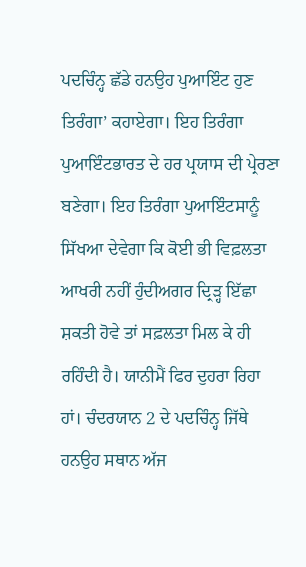ਪਦਚਿੰਨ੍ਹ ਛੱਡੇ ਹਨਉਹ ਪੁਆਇੰਟ ਹੁਣ ਤਿਰੰਗਾ’ ਕਹਾਏਗਾ। ਇਹ ਤਿਰੰਗਾ ਪੁਆਇੰਟਭਾਰਤ ਦੇ ਹਰ ਪ੍ਰਯਾਸ ਦੀ ਪ੍ਰੇਰਣਾ ਬਣੇਗਾ। ਇਹ ਤਿਰੰਗਾ ਪੁਆਇੰਟਸਾਨੂੰ ਸਿੱਖਆ ਦੇਵੇਗਾ ਕਿ ਕੋਈ ਭੀ ਵਿਫ਼ਲਤਾ ਆਖਰੀ ਨਹੀਂ ਹੁੰਦੀਅਗਰ ਦ੍ਰਿੜ੍ਹ ਇੱਛਾ ਸ਼ਕਤੀ ਹੋਵੇ ਤਾਂ ਸਫ਼ਲਤਾ ਮਿਲ ਕੇ ਹੀ ਰਹਿੰਦੀ ਹੈ। ਯਾਨੀਮੈਂ ਫਿਰ ਦੁਹਰਾ ਰਿਹਾ ਹਾਂ। ਚੰਦਰਯਾਨ 2 ਦੇ ਪਦਚਿੰਨ੍ਹ ਜਿੱਥੇ ਹਨਉਹ ਸਥਾਨ ਅੱਜ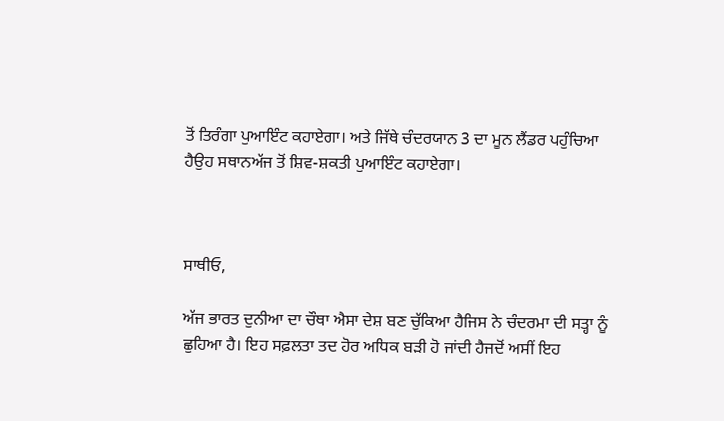ਤੋਂ ਤਿਰੰਗਾ ਪੁਆਇੰਟ ਕਹਾਏਗਾ। ਅਤੇ ਜਿੱਥੇ ਚੰਦਰਯਾਨ 3 ਦਾ ਮੂਨ ਲੈਂਡਰ ਪਹੁੰਚਿਆ ਹੈਉਹ ਸਥਾਨਅੱਜ ਤੋਂ ਸ਼ਿਵ-ਸ਼ਕਤੀ ਪੁਆਇੰਟ ਕਹਾਏਗਾ।



ਸਾਥੀਓ,

ਅੱਜ ਭਾਰਤ ਦੁਨੀਆ ਦਾ ਚੌਥਾ ਐਸਾ ਦੇਸ਼ ਬਣ ਚੁੱਕਿਆ ਹੈਜਿਸ ਨੇ ਚੰਦਰਮਾ ਦੀ ਸਤ੍ਹਾ ਨੂੰ ਛੁਹਿਆ ਹੈ। ਇਹ ਸਫ਼ਲਤਾ ਤਦ ਹੋਰ ਅਧਿਕ ਬੜੀ ਹੋ ਜਾਂਦੀ ਹੈਜਦੋਂ ਅਸੀਂ ਇਹ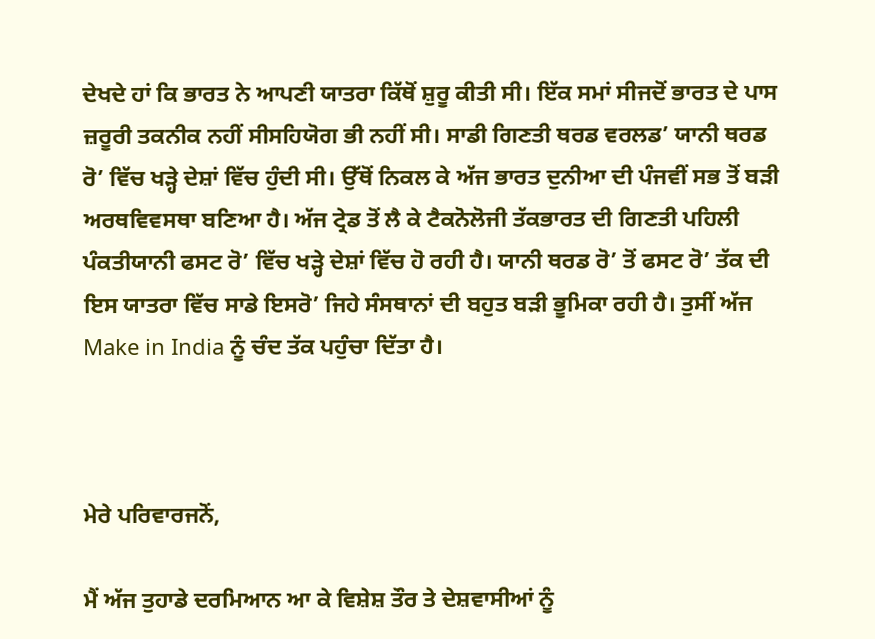ਦੇਖਦੇ ਹਾਂ ਕਿ ਭਾਰਤ ਨੇ ਆਪਣੀ ਯਾਤਰਾ ਕਿੱਥੋਂ ਸ਼ੁਰੂ ਕੀਤੀ ਸੀ। ਇੱਕ ਸਮਾਂ ਸੀਜਦੋਂ ਭਾਰਤ ਦੇ ਪਾਸ ਜ਼ਰੂਰੀ ਤਕਨੀਕ ਨਹੀਂ ਸੀਸਹਿਯੋਗ ਭੀ ਨਹੀਂ ਸੀ। ਸਾਡੀ ਗਿਣਤੀ ਥਰਡ ਵਰਲਡ’ ਯਾਨੀ ਥਰਡ ਰੋ’ ਵਿੱਚ ਖੜ੍ਹੇ ਦੇਸ਼ਾਂ ਵਿੱਚ ਹੁੰਦੀ ਸੀ। ਉੱਥੋਂ ਨਿਕਲ ਕੇ ਅੱਜ ਭਾਰਤ ਦੁਨੀਆ ਦੀ ਪੰਜਵੀਂ ਸਭ ਤੋਂ ਬੜੀ ਅਰਥਵਿਵਸਥਾ ਬਣਿਆ ਹੈ। ਅੱਜ ਟ੍ਰੇਡ ਤੋਂ ਲੈ ਕੇ ਟੈਕਨੋਲੋਜੀ ਤੱਕਭਾਰਤ ਦੀ ਗਿਣਤੀ ਪਹਿਲੀ ਪੰਕਤੀਯਾਨੀ ਫਸਟ ਰੋ’ ਵਿੱਚ ਖੜ੍ਹੇ ਦੇਸ਼ਾਂ ਵਿੱਚ ਹੋ ਰਹੀ ਹੈ। ਯਾਨੀ ਥਰਡ ਰੋ’ ਤੋਂ ਫਸਟ ਰੋ’ ਤੱਕ ਦੀ ਇਸ ਯਾਤਰਾ ਵਿੱਚ ਸਾਡੇ ਇਸਰੋ’ ਜਿਹੇ ਸੰਸਥਾਨਾਂ ਦੀ ਬਹੁਤ ਬੜੀ ਭੂਮਿਕਾ ਰਹੀ ਹੈ। ਤੁਸੀਂ ਅੱਜ Make in India ਨੂੰ ਚੰਦ ਤੱਕ ਪਹੁੰਚਾ ਦਿੱਤਾ ਹੈ।



ਮੇਰੇ ਪਰਿਵਾਰਜਨੋਂ,

ਮੈਂ ਅੱਜ ਤੁਹਾਡੇ ਦਰਮਿਆਨ ਆ ਕੇ ਵਿਸ਼ੇਸ਼ ਤੌਰ ਤੇ ਦੇਸ਼ਵਾਸੀਆਂ ਨੂੰ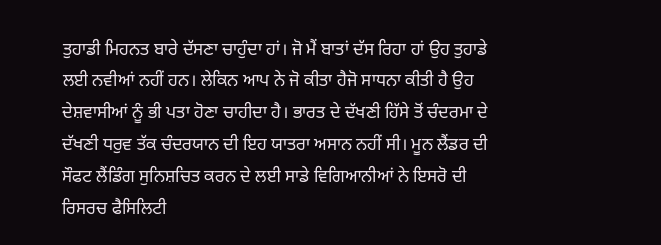ਤੁਹਾਡੀ ਮਿਹਨਤ ਬਾਰੇ ਦੱਸਣਾ ਚਾਹੁੰਦਾ ਹਾਂ। ਜੋ ਮੈਂ ਬਾਤਾਂ ਦੱਸ ਰਿਹਾ ਹਾਂ ਉਹ ਤੁਹਾਡੇ ਲਈ ਨਵੀਆਂ ਨਹੀਂ ਹਨ। ਲੇਕਿਨ ਆਪ ਨੇ ਜੋ ਕੀਤਾ ਹੈਜੋ ਸਾਧਨਾ ਕੀਤੀ ਹੈ ਉਹ ਦੇਸ਼ਵਾਸੀਆਂ ਨੂੰ ਭੀ ਪਤਾ ਹੋਣਾ ਚਾਹੀਦਾ ਹੈ। ਭਾਰਤ ਦੇ ਦੱਖਣੀ ਹਿੱਸੇ ਤੋਂ ਚੰਦਰਮਾ ਦੇ ਦੱਖਣੀ ਧਰੁਵ ਤੱਕ ਚੰਦਰਯਾਨ ਦੀ ਇਹ ਯਾਤਰਾ ਅਸਾਨ ਨਹੀਂ ਸੀ। ਮੂਨ ਲੈਂਡਰ ਦੀ ਸੌਫਟ ਲੈਂਡਿੰਗ ਸੁਨਿਸ਼ਚਿਤ ਕਰਨ ਦੇ ਲਈ ਸਾਡੇ ਵਿਗਿਆਨੀਆਂ ਨੇ ਇਸਰੋ ਦੀ ਰਿਸਰਚ ਫੈਸਿਲਿਟੀ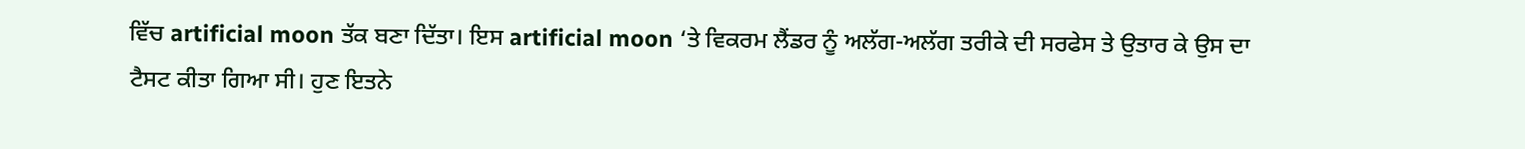ਵਿੱਚ artificial moon ਤੱਕ ਬਣਾ ਦਿੱਤਾ। ਇਸ artificial moon ‘ਤੇ ਵਿਕਰਮ ਲੈਂਡਰ ਨੂੰ ਅਲੱਗ-ਅਲੱਗ ਤਰੀਕੇ ਦੀ ਸਰਫੇਸ ਤੇ ਉਤਾਰ ਕੇ ਉਸ ਦਾ ਟੈਸਟ ਕੀਤਾ ਗਿਆ ਸੀ। ਹੁਣ ਇਤਨੇ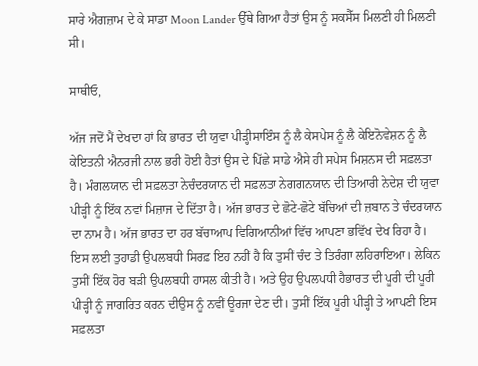ਸਾਰੇ ਐਗਜ਼ਾਮ ਦੇ ਕੇ ਸਾਡਾ Moon Lander ਉੱਥੇ ਗਿਆ ਹੈਤਾਂ ਉਸ ਨੂੰ ਸਕਸੈੱਸ ਮਿਲਣੀ ਹੀ ਮਿਲਣੀ ਸੀ।

ਸਾਥੀਓ,

ਅੱਜ ਜਦੋਂ ਮੈਂ ਦੇਖਦਾ ਹਾਂ ਕਿ ਭਾਰਤ ਦੀ ਯੁਵਾ ਪੀੜ੍ਹੀਸਾਇੰਸ ਨੂੰ ਲੈ ਕੇਸਪੇਸ ਨੂੰ ਲੈ ਕੇਇਨੋਵੇਸ਼ਨ ਨੂੰ ਲੈ ਕੇਇਤਨੀ ਐਨਰਜੀ ਨਾਲ ਭਰੀ ਹੋਈ ਹੈਤਾਂ ਉਸ ਦੇ ਪਿੱਛੇ ਸਾਡੇ ਐਸੇ ਹੀ ਸਪੇਸ ਮਿਸ਼ਨਸ ਦੀ ਸਫ਼ਲਤਾ ਹੈ। ਮੰਗਲਯਾਨ ਦੀ ਸਫ਼ਲਤਾ ਨੇਚੰਦਰਯਾਨ ਦੀ ਸਫ਼ਲਤਾ ਨੇਗਗਨਯਾਨ ਦੀ ਤਿਆਰੀ ਨੇਦੇਸ਼ ਦੀ ਯੁਵਾ ਪੀੜ੍ਹੀ ਨੂੰ ਇੱਕ ਨਵਾਂ ਮਿਜ਼ਾਜ ਦੇ ਦਿੱਤਾ ਹੈ। ਅੱਜ ਭਾਰਤ ਦੇ ਛੋਟੇ-ਛੋਟੇ ਬੱਚਿਆਂ ਦੀ ਜ਼ਬਾਨ ਤੇ ਚੰਦਰਯਾਨ ਦਾ ਨਾਮ ਹੈ। ਅੱਜ ਭਾਰਤ ਦਾ ਹਰ ਬੱਚਾਆਪ ਵਿਗਿਆਨੀਆਂ ਵਿੱਚ ਆਪਣਾ ਭਵਿੱਖ ਦੇਖ ਰਿਹਾ ਹੈ। ਇਸ ਲਈ ਤੁਹਾਡੀ ਉਪਲਬਧੀ ਸਿਰਫ਼ ਇਹ ਨਹੀਂ ਹੈ ਕਿ ਤੁਸੀਂ ਚੰਦ ਤੇ ਤਿਰੰਗਾ ਲਹਿਰਾਇਆ। ਲੇਕਿਨ ਤੁਸੀਂ ਇੱਕ ਹੋਰ ਬੜੀ ਉਪਲਬਧੀ ਹਾਸਲ ਕੀਤੀ ਹੈ। ਅਤੇ ਉਹ ਉਪਲਪਧੀ ਹੈਭਾਰਤ ਦੀ ਪੂਰੀ ਦੀ ਪੂਰੀ ਪੀੜ੍ਹੀ ਨੂੰ ਜਾਗਰਿਤ ਕਰਨ ਦੀਉਸ ਨੂੰ ਨਵੀਂ ਊਰਜਾ ਦੇਣ ਦੀ। ਤੁਸੀਂ ਇੱਕ ਪੂਰੀ ਪੀੜ੍ਹੀ ਤੇ ਆਪਣੀ ਇਸ ਸਫ਼ਲਤਾ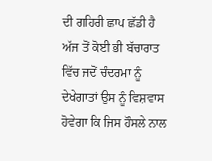ਦੀ ਗਹਿਰੀ ਛਾਪ ਛੱਡੀ ਹੈ ਅੱਜ ਤੋਂ ਕੋਈ ਭੀ ਬੱਚਾਰਾਤ ਵਿੱਚ ਜਦੋਂ ਚੰਦਰਮਾ ਨੂੰ ਦੇਖੇਗਾਤਾਂ ਉਸ ਨੂੰ ਵਿਸ਼ਵਾਸ ਹੋਵੇਗਾ ਕਿ ਜਿਸ ਹੌਸਲੇ ਨਾਲ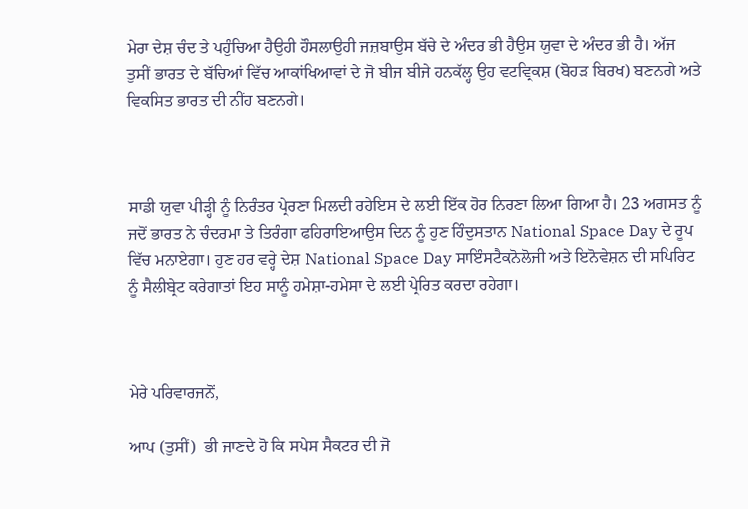ਮੇਰਾ ਦੇਸ਼ ਚੰਦ ਤੇ ਪਹੁੰਚਿਆ ਹੈਉਹੀ ਹੌਸਲਾਉਹੀ ਜਜ਼ਬਾਉਸ ਬੱਚੇ ਦੇ ਅੰਦਰ ਭੀ ਹੈਉਸ ਯੁਵਾ ਦੇ ਅੰਦਰ ਭੀ ਹੈ। ਅੱਜ ਤੁਸੀਂ ਭਾਰਤ ਦੇ ਬੱਚਿਆਂ ਵਿੱਚ ਆਕਾਂਖਿਆਵਾਂ ਦੇ ਜੋ ਬੀਜ ਬੀਜੇ ਹਨਕੱਲ੍ਹ ਉਹ ਵਟਵ੍ਰਿਕਸ਼ (ਬੋਹੜ ਬਿਰਖ) ਬਣਨਗੇ ਅਤੇ ਵਿਕਸਿਤ ਭਾਰਤ ਦੀ ਨੀਂਹ ਬਣਨਗੇ।



ਸਾਡੀ ਯੁਵਾ ਪੀੜ੍ਹੀ ਨੂੰ ਨਿਰੰਤਰ ਪ੍ਰੇਰਣਾ ਮਿਲਦੀ ਰਹੇਇਸ ਦੇ ਲਈ ਇੱਕ ਹੋਰ ਨਿਰਣਾ ਲਿਆ ਗਿਆ ਹੈ। 23 ਅਗਸਤ ਨੂੰ ਜਦੋਂ ਭਾਰਤ ਨੇ ਚੰਦਰਮਾ ਤੇ ਤਿਰੰਗਾ ਫਹਿਰਾਇਆਉਸ ਦਿਨ ਨੂੰ ਹੁਣ ਹਿੰਦੁਸਤਾਨ National Space Day ਦੇ ਰੂਪ ਵਿੱਚ ਮਨਾਏਗਾ। ਹੁਣ ਹਰ ਵਰ੍ਹੇ ਦੇਸ਼ National Space Day ਸਾਇੰਸਟੈਕਨੋਲੋਜੀ ਅਤੇ ਇਨੋਵੇਸ਼ਨ ਦੀ ਸਪਿਰਿਟ ਨੂੰ ਸੈਲੀਬ੍ਰੇਟ ਕਰੇਗਾਤਾਂ ਇਹ ਸਾਨੂੰ ਹਮੇਸ਼ਾ-ਹਮੇਸਾ ਦੇ ਲਈ ਪ੍ਰੇਰਿਤ ਕਰਦਾ ਰਹੇਗਾ।



ਮੇਰੇ ਪਰਿਵਾਰਜਨੋਂ,

ਆਪ (ਤੁਸੀਂ)  ਭੀ ਜਾਣਦੇ ਹੋ ਕਿ ਸਪੇਸ ਸੈਕਟਰ ਦੀ ਜੋ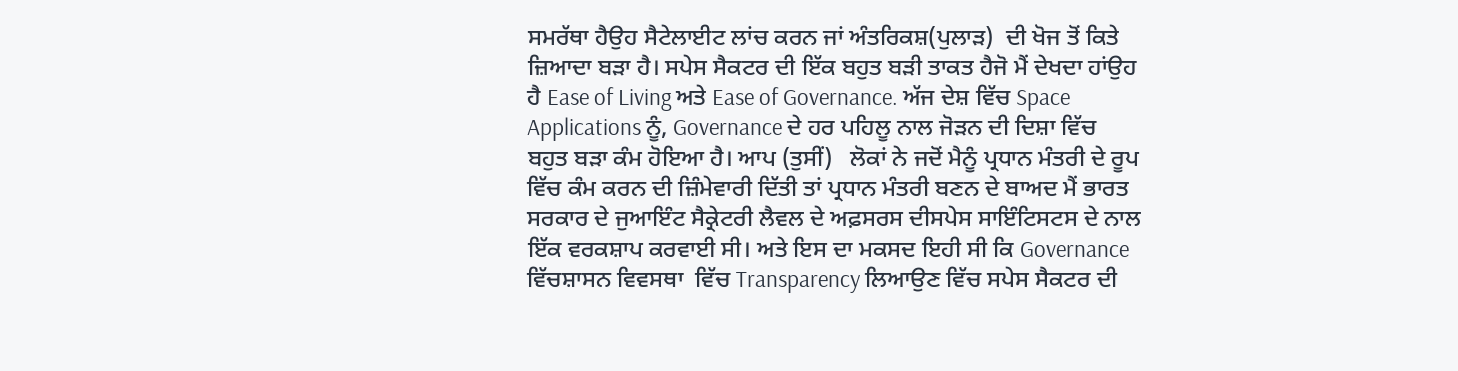ਸਮਰੱਥਾ ਹੈਉਹ ਸੈਟੇਲਾਈਟ ਲਾਂਚ ਕਰਨ ਜਾਂ ਅੰਤਰਿਕਸ਼(ਪੁਲਾੜ)  ਦੀ ਖੋਜ ਤੋਂ ਕਿਤੇ ਜ਼ਿਆਦਾ ਬੜਾ ਹੈ। ਸਪੇਸ ਸੈਕਟਰ ਦੀ ਇੱਕ ਬਹੁਤ ਬੜੀ ਤਾਕਤ ਹੈਜੋ ਮੈਂ ਦੇਖਦਾ ਹਾਂਉਹ ਹੈ Ease of Living ਅਤੇ Ease of Governance. ਅੱਜ ਦੇਸ਼ ਵਿੱਚ Space Applications ਨੂੰ, Governance ਦੇ ਹਰ ਪਹਿਲੂ ਨਾਲ ਜੋੜਨ ਦੀ ਦਿਸ਼ਾ ਵਿੱਚ ਬਹੁਤ ਬੜਾ ਕੰਮ ਹੋਇਆ ਹੈ। ਆਪ (ਤੁਸੀਂ)   ਲੋਕਾਂ ਨੇ ਜਦੋਂ ਮੈਨੂੰ ਪ੍ਰਧਾਨ ਮੰਤਰੀ ਦੇ ਰੂਪ ਵਿੱਚ ਕੰਮ ਕਰਨ ਦੀ ਜ਼ਿੰਮੇਵਾਰੀ ਦਿੱਤੀ ਤਾਂ ਪ੍ਰਧਾਨ ਮੰਤਰੀ ਬਣਨ ਦੇ ਬਾਅਦ ਮੈਂ ਭਾਰਤ ਸਰਕਾਰ ਦੇ ਜੁਆਇੰਟ ਸੈਕ੍ਰੇਟਰੀ ਲੈਵਲ ਦੇ ਅਫ਼ਸਰਸ ਦੀਸਪੇਸ ਸਾਇੰਟਿਸਟਸ ਦੇ ਨਾਲ ਇੱਕ ਵਰਕਸ਼ਾਪ ਕਰਵਾਈ ਸੀ। ਅਤੇ ਇਸ ਦਾ ਮਕਸਦ ਇਹੀ ਸੀ ਕਿ Governance ਵਿੱਚਸ਼ਾਸਨ ਵਿਵਸਥਾ  ਵਿੱਚ Transparency ਲਿਆਉਣ ਵਿੱਚ ਸਪੇਸ ਸੈਕਟਰ ਦੀ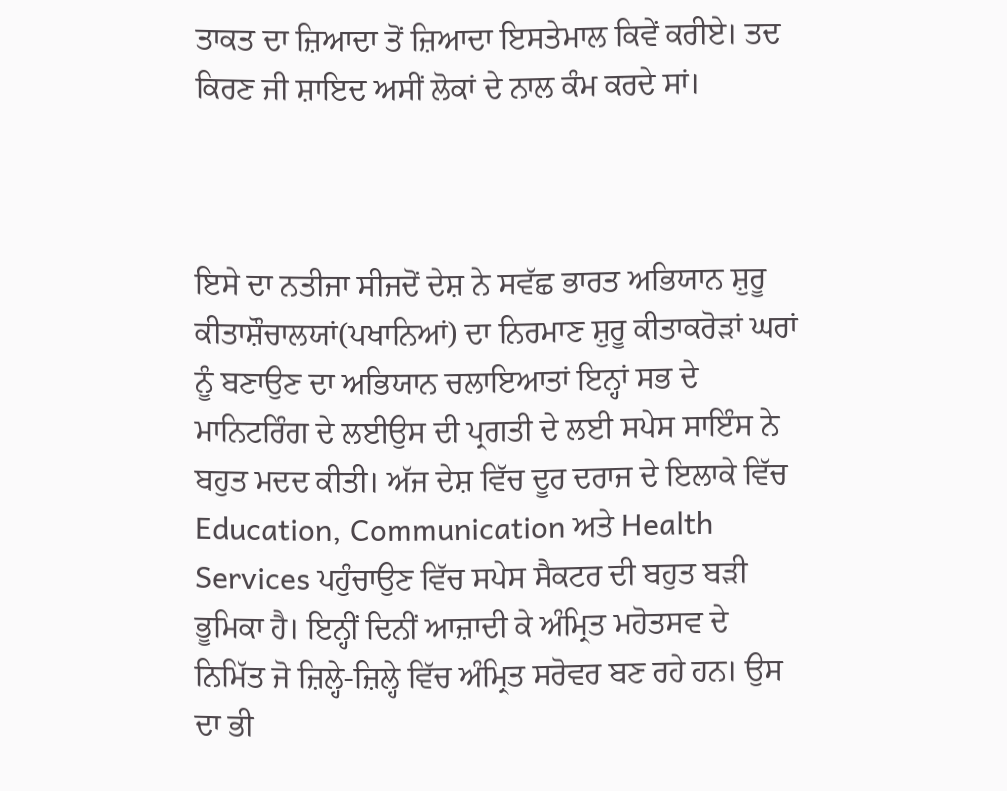ਤਾਕਤ ਦਾ ਜ਼ਿਆਦਾ ਤੋਂ ਜ਼ਿਆਦਾ ਇਸਤੇਮਾਲ ਕਿਵੇਂ ਕਰੀਏ। ਤਦ ਕਿਰਣ ਜੀ ਸ਼ਾਇਦ ਅਸੀਂ ਲੋਕਾਂ ਦੇ ਨਾਲ ਕੰਮ ਕਰਦੇ ਸਾਂ।



ਇਸੇ ਦਾ ਨਤੀਜਾ ਸੀਜਦੋਂ ਦੇਸ਼ ਨੇ ਸਵੱਛ ਭਾਰਤ ਅਭਿਯਾਨ ਸ਼ੁਰੂ ਕੀਤਾਸ਼ੌਚਾਲਯਾਂ(ਪਖਾਨਿਆਂ) ਦਾ ਨਿਰਮਾਣ ਸ਼ੁਰੂ ਕੀਤਾਕਰੋੜਾਂ ਘਰਾਂ ਨੂੰ ਬਣਾਉਣ ਦਾ ਅਭਿਯਾਨ ਚਲਾਇਆਤਾਂ ਇਨ੍ਹਾਂ ਸਭ ਦੇ ਮਾਨਿਟਰਿੰਗ ਦੇ ਲਈਉਸ ਦੀ ਪ੍ਰਗਤੀ ਦੇ ਲਈ ਸਪੇਸ ਸਾਇੰਸ ਨੇ ਬਹੁਤ ਮਦਦ ਕੀਤੀ। ਅੱਜ ਦੇਸ਼ ਵਿੱਚ ਦੂਰ ਦਰਾਜ ਦੇ ਇਲਾਕੇ ਵਿੱਚ Education, Communication ਅਤੇ Health Services ਪਹੁੰਚਾਉਣ ਵਿੱਚ ਸਪੇਸ ਸੈਕਟਰ ਦੀ ਬਹੁਤ ਬੜੀ ਭੂਮਿਕਾ ਹੈ। ਇਨ੍ਹੀਂ ਦਿਨੀਂ ਆਜ਼ਾਦੀ ਕੇ ਅੰਮ੍ਰਿਤ ਮਹੋਤਸਵ ਦੇ ਨਿਮਿੱਤ ਜੋ ਜ਼ਿਲ੍ਹੇ-ਜ਼ਿਲ੍ਹੇ ਵਿੱਚ ਅੰਮ੍ਰਿਤ ਸਰੋਵਰ ਬਣ ਰਹੇ ਹਨ। ਉਸ ਦਾ ਭੀ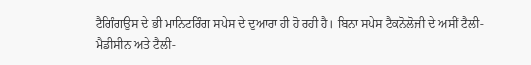ਟੈਗਿੰਗਉਸ ਦੇ ਭੀ ਮਾਨਿਟਰਿੰਗ ਸਪੇਸ ਦੇ ਦੁਆਰਾ ਹੀ ਹੋ ਰਹੀ ਹੈ। ਬਿਨਾ ਸਪੇਸ ਟੈਕਨੋਲੋਜੀ ਦੇ ਅਸੀਂ ਟੈਲੀ-ਮੈਡੀਸੀਨ ਅਤੇ ਟੈਲੀ-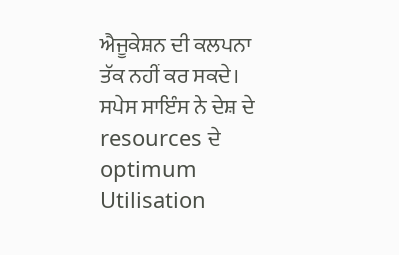ਐਜੂਕੇਸ਼ਨ ਦੀ ਕਲਪਨਾ ਤੱਕ ਨਹੀਂ ਕਰ ਸਕਦੇ। ਸਪੇਸ ਸਾਇੰਸ ਨੇ ਦੇਸ਼ ਦੇ resources ਦੇ optimum Utilisation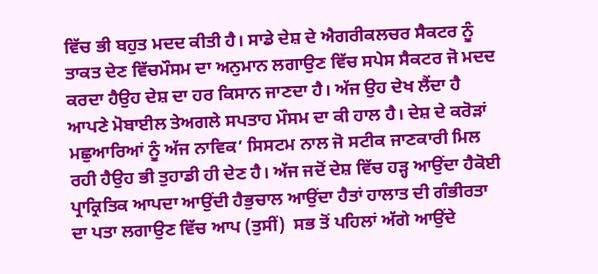ਵਿੱਚ ਭੀ ਬਹੁਤ ਮਦਦ ਕੀਤੀ ਹੈ। ਸਾਡੇ ਦੇਸ਼ ਦੇ ਐਗਰੀਕਲਚਰ ਸੈਕਟਰ ਨੂੰ ਤਾਕਤ ਦੇਣ ਵਿੱਚਮੌਸਮ ਦਾ ਅਨੁਮਾਨ ਲਗਾਉਣ ਵਿੱਚ ਸਪੇਸ ਸੈਕਟਰ ਜੋ ਮਦਦ ਕਰਦਾ ਹੈਉਹ ਦੇਸ਼ ਦਾ ਹਰ ਕਿਸਾਨ ਜਾਣਦਾ ਹੈ। ਅੱਜ ਉਹ ਦੇਖ ਲੈਂਦਾ ਹੈ ਆਪਣੇ ਮੋਬਾਈਲ ਤੇਅਗਲੇ ਸਪਤਾਹ ਮੌਸਮ ਦਾ ਕੀ ਹਾਲ ਹੈ। ਦੇਸ਼ ਦੇ ਕਰੋੜਾਂ ਮਛੁਆਰਿਆਂ ਨੂੰ ਅੱਜ ਨਾਵਿਕ’ ਸਿਸਟਮ ਨਾਲ ਜੋ ਸਟੀਕ ਜਾਣਕਾਰੀ ਮਿਲ ਰਹੀ ਹੈਉਹ ਭੀ ਤੁਹਾਡੀ ਹੀ ਦੇਣ ਹੈ। ਅੱਜ ਜਦੋਂ ਦੇਸ਼ ਵਿੱਚ ਹੜ੍ਹ ਆਉਂਦਾ ਹੈਕੋਈ  ਪ੍ਰਾਕ੍ਰਿਤਿਕ ਆਪਦਾ ਆਉਂਦੀ ਹੈਭੁਚਾਲ ਆਉਂਦਾ ਹੈਤਾਂ ਹਾਲਾਤ ਦੀ ਗੰਭੀਰਤਾ ਦਾ ਪਤਾ ਲਗਾਉਣ ਵਿੱਚ ਆਪ (ਤੁਸੀਂ)  ਸਭ ਤੋਂ ਪਹਿਲਾਂ ਅੱਗੇ ਆਉਂਦੇ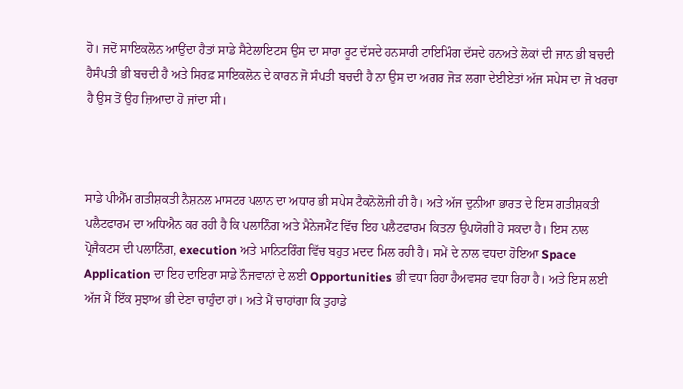ਹੋ। ਜਦੋਂ ਸਾਇਕਲੋਨ ਆਉਂਦਾ ਹੈਤਾਂ ਸਾਡੇ ਸੈਟੇਲਾਇਟਸ ਉਸ ਦਾ ਸਾਰਾ ਰੂਟ ਦੱਸਦੇ ਹਨਸਾਰੀ ਟਾਇਮਿੰਗ ਦੱਸਦੇ ਹਨਅਤੇ ਲੋਕਾਂ ਦੀ ਜਾਨ ਭੀ ਬਚਦੀ ਹੈਸੰਪਤੀ ਭੀ ਬਚਦੀ ਹੈ ਅਤੇ ਸਿਰਫ਼ ਸਾਇਕਲੋਨ ਦੇ ਕਾਰਨ ਜੋ ਸੰਪਤੀ ਬਚਦੀ ਹੈ ਨਾ ਉਸ ਦਾ ਅਗਰ ਜੋੜ ਲਗਾ ਦੇਈਏਤਾਂ ਅੱਜ ਸਪੇਸ ਦਾ ਜੋ ਖਰਚਾ ਹੈ ਉਸ ਤੋਂ ਉਹ ਜ਼ਿਆਦਾ ਹੋ ਜਾਂਦਾ ਸੀ।



ਸਾਡੇ ਪੀਐੱਮ ਗਤੀਸ਼ਕਤੀ ਨੈਸ਼ਨਲ ਮਾਸਟਰ ਪਲਾਨ ਦਾ ਅਧਾਰ ਭੀ ਸਪੇਸ ਟੈਕਨੋਲੋਜੀ ਹੀ ਹੈ। ਅਤੇ ਅੱਜ ਦੁਨੀਆ ਭਾਰਤ ਦੇ ਇਸ ਗਤੀਸ਼ਕਤੀ ਪਲੈਟਫਾਰਮ ਦਾ ਅਧਿਐਨ ਕਰ ਰਹੀ ਹੈ ਕਿ ਪਲਾਨਿੰਗ ਅਤੇ ਮੈਨੇਜਮੈਂਟ ਵਿੱਚ ਇਹ ਪਲੈਟਫਾਰਮ ਕਿਤਨਾ ਉਪਯੋਗੀ ਹੋ ਸਕਦਾ ਹੈ। ਇਸ ਨਾਲ ਪ੍ਰੋਜੈਕਟਸ ਦੀ ਪਲਾਨਿੰਗ, execution ਅਤੇ ਮਾਨਿਟਰਿੰਗ ਵਿੱਚ ਬਹੁਤ ਮਦਦ ਮਿਲ ਰਹੀ ਹੈ। ਸਮੇਂ ਦੇ ਨਾਲ ਵਧਦਾ ਹੋਇਆ Space Application ਦਾ ਇਹ ਦਾਇਰਾ ਸਾਡੇ ਨੌਜਵਾਨਾਂ ਦੇ ਲਈ Opportunities ਭੀ ਵਧਾ ਰਿਹਾ ਹੈਅਵਸਰ ਵਧਾ ਰਿਹਾ ਹੈ। ਅਤੇ ਇਸ ਲਈ ਅੱਜ ਮੈਂ ਇੱਕ ਸੁਝਾਅ ਭੀ ਦੇਣਾ ਚਾਹੁੰਦਾ ਹਾਂ। ਅਤੇ ਮੈਂ ਚਾਹਾਂਗਾ ਕਿ ਤੁਹਾਡੇ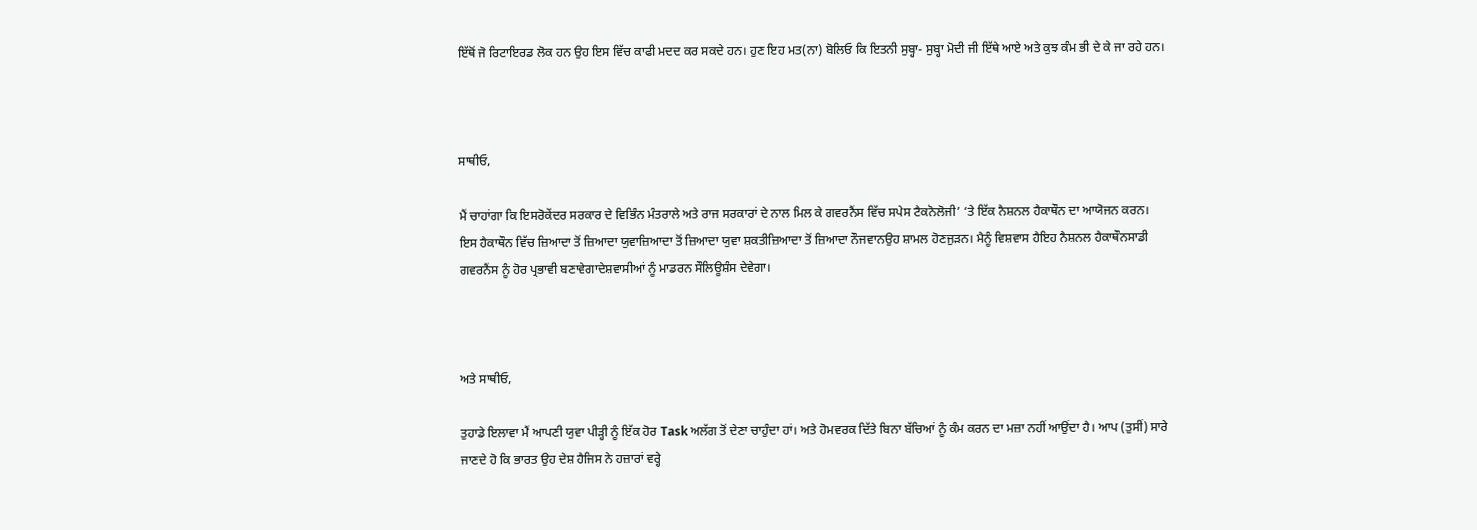ਇੱਥੋਂ ਜੋ ਰਿਟਾਇਰਡ ਲੋਕ ਹਨ ਉਹ ਇਸ ਵਿੱਚ ਕਾਫੀ ਮਦਦ ਕਰ ਸਕਦੇ ਹਨ। ਹੁਣ ਇਹ ਮਤ(ਨਾ) ਬੋਲਿਓ ਕਿ ਇਤਨੀ ਸੁਬ੍ਹਾ- ਸੁਬ੍ਹਾ ਮੋਦੀ ਜੀ ਇੱਥੇ ਆਏ ਅਤੇ ਕੁਝ ਕੰਮ ਭੀ ਦੇ ਕੇ ਜਾ ਰਹੇ ਹਨ।



ਸਾਥੀਓ,

ਮੈਂ ਚਾਹਾਂਗਾ ਕਿ ਇਸਰੋਕੇਂਦਰ ਸਰਕਾਰ ਦੇ ਵਿਭਿੰਨ ਮੰਤਰਾਲੇ ਅਤੇ ਰਾਜ ਸਰਕਾਰਾਂ ਦੇ ਨਾਲ ਮਿਲ ਕੇ ਗਵਰਨੈਂਸ ਵਿੱਚ ਸਪੇਸ ਟੈਕਨੋਲੋਜੀ’ ‘ਤੇ ਇੱਕ ਨੈਸ਼ਨਲ ਹੈਕਾਥੌਨ ਦਾ ਆਯੋਜਨ ਕਰਨ। ਇਸ ਹੈਕਾਥੌਨ ਵਿੱਚ ਜ਼ਿਆਦਾ ਤੋਂ ਜ਼ਿਆਦਾ ਯੁਵਾਜ਼ਿਆਦਾ ਤੋਂ ਜ਼ਿਆਦਾ ਯੁਵਾ ਸ਼ਕਤੀਜ਼ਿਆਦਾ ਤੋਂ ਜ਼ਿਆਦਾ ਨੌਜਵਾਨਉਹ ਸ਼ਾਮਲ ਹੋਣਜੁੜਨ। ਮੈਨੂੰ ਵਿਸ਼ਵਾਸ ਹੈਇਹ ਨੈਸ਼ਨਲ ਹੈਕਾਥੌਨਸਾਡੀ ਗਵਰਨੈਂਸ ਨੂੰ ਹੋਰ ਪ੍ਰਭਾਵੀ ਬਣਾਵੇਗਾਦੇਸ਼ਵਾਸੀਆਂ ਨੂੰ ਮਾਡਰਨ ਸੌਲਿਊਸ਼ੰਸ ਦੇਵੇਗਾ।



ਅਤੇ ਸਾਥੀਓ,

ਤੁਹਾਡੇ ਇਲਾਵਾ ਮੈਂ ਆਪਣੀ ਯੁਵਾ ਪੀੜ੍ਹੀ ਨੂੰ ਇੱਕ ਹੋਰ Task ਅਲੱਗ ਤੋਂ ਦੇਣਾ ਚਾਹੁੰਦਾ ਹਾਂ। ਅਤੇ ਹੋਮਵਰਕ ਦਿੱਤੇ ਬਿਨਾ ਬੱਚਿਆਂ ਨੂੰ ਕੰਮ ਕਰਨ ਦਾ ਮਜ਼ਾ ਨਹੀਂ ਆਉਂਦਾ ਹੈ। ਆਪ (ਤੁਸੀਂ) ਸਾਰੇ ਜਾਣਦੇ ਹੋ ਕਿ ਭਾਰਤ ਉਹ ਦੇਸ਼ ਹੈਜਿਸ ਨੇ ਹਜ਼ਾਰਾਂ ਵਰ੍ਹੇ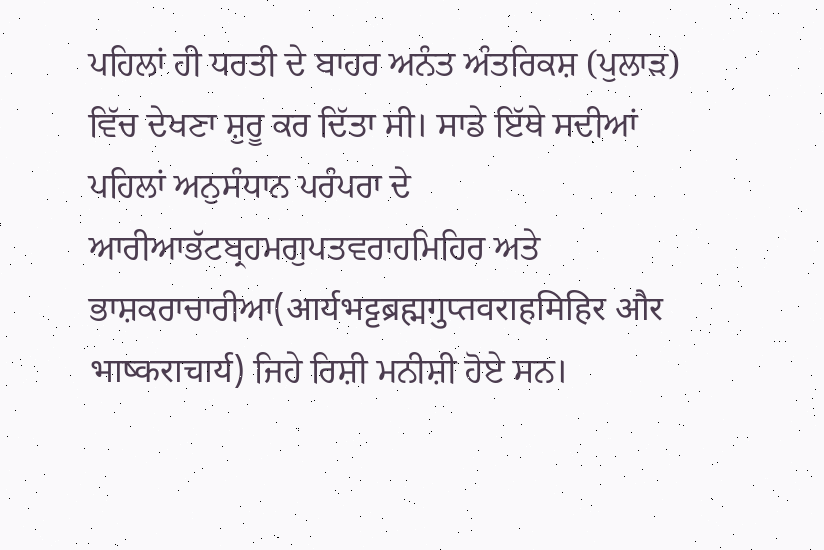ਪਹਿਲਾਂ ਹੀ ਧਰਤੀ ਦੇ ਬਾਹਰ ਅਨੰਤ ਅੰਤਰਿਕਸ਼ (ਪੁਲਾੜ)  ਵਿੱਚ ਦੇਖਣਾ ਸ਼ੁਰੂ ਕਰ ਦਿੱਤਾ ਸੀ। ਸਾਡੇ ਇੱਥੇ ਸਦੀਆਂ ਪਹਿਲਾਂ ਅਨੁਸੰਧਾਨ ਪਰੰਪਰਾ ਦੇ ਆਰੀਆਭੱਟਬ੍ਰਹਮਗੁਪਤਵਰਾਹਮਿਹਿਰ ਅਤੇ ਭਾਸ਼ਕਰਾਚਾਰੀਆ(आर्यभट्टब्रह्मगुप्तवराहमिहिर और भाष्कराचार्य) ਜਿਹੇ ਰਿਸ਼ੀ ਮਨੀਸ਼ੀ ਹੋਏ ਸਨ।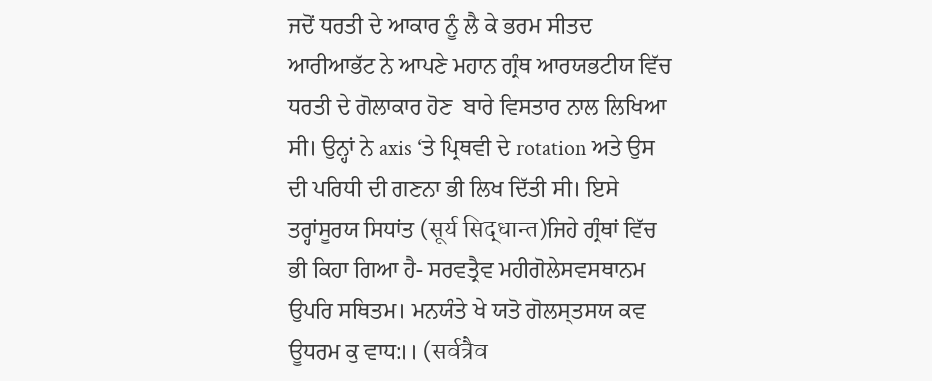ਜਦੋਂ ਧਰਤੀ ਦੇ ਆਕਾਰ ਨੂੰ ਲੈ ਕੇ ਭਰਮ ਸੀਤਦ ਆਰੀਆਭੱਟ ਨੇ ਆਪਣੇ ਮਹਾਨ ਗ੍ਰੰਥ ਆਰਯਭਟੀਯ ਵਿੱਚ ਧਰਤੀ ਦੇ ਗੋਲਾਕਾਰ ਹੋਣ  ਬਾਰੇ ਵਿਸਤਾਰ ਨਾਲ ਲਿਖਿਆ ਸੀ। ਉਨ੍ਹਾਂ ਨੇ axis ‘ਤੇ ਪ੍ਰਿਥਵੀ ਦੇ rotation ਅਤੇ ਉਸ ਦੀ ਪਰਿਧੀ ਦੀ ਗਣਨਾ ਭੀ ਲਿਖ ਦਿੱਤੀ ਸੀ। ਇਸੇ ਤਰ੍ਹਾਂਸੂਰਯ ਸਿਧਾਂਤ (सूर्य सिद्धान्त)ਜਿਹੇ ਗ੍ਰੰਥਾਂ ਵਿੱਚ ਭੀ ਕਿਹਾ ਗਿਆ ਹੈ- ਸਰਵਤ੍ਰੈਵ ਮਹੀਗੋਲੇਸਵਸਥਾਨਮ ਉਪਰਿ ਸਥਿਤਮ। ਮਨਯੰਤੇ ਖੇ ਯਤੋ ਗੋਲਸ੍ਤਸਯ ਕਵ ਊਧਰਮ ਕੁ ਵਾਧ:।। (सर्वत्रैव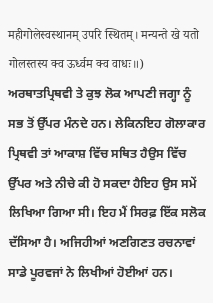महीगोलेस्वस्थानम् उपरि स्थितम्। मन्यन्ते खे यतो गोलस्तस्य क्व ऊर्ध्वम क्व वाधः॥) ਅਰਥਾਤਪ੍ਰਿਥਵੀ ਤੇ ਕੁਝ ਲੋਕ ਆਪਣੀ ਜਗ੍ਹਾ ਨੂੰ ਸਭ ਤੋਂ ਉੱਪਰ ਮੰਨਦੇ ਹਨ। ਲੇਕਿਨਇਹ ਗੋਲਾਕਾਰ ਪ੍ਰਿਥਵੀ ਤਾਂ ਆਕਾਸ਼ ਵਿੱਚ ਸਥਿਤ ਹੈਉਸ ਵਿੱਚ ਉੱਪਰ ਅਤੇ ਨੀਚੇ ਕੀ ਹੋ ਸਕਦਾ ਹੈਇਹ ਉਸ ਸਮੇਂ ਲਿਖਿਆ ਗਿਆ ਸੀ। ਇਹ ਮੈਂ ਸਿਰਫ਼ ਇੱਕ ਸਲੋਕ ਦੱਸਿਆ ਹੈ। ਅਜਿਹੀਆਂ ਅਣਗਿਣਤ ਰਚਨਾਵਾਂ ਸਾਡੇ ਪੂਰਵਜਾਂ ਨੇ ਲਿਖੀਆਂ ਹੋਈਆਂ ਹਨ।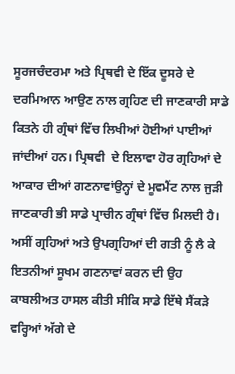ਸੂਰਜਚੰਦਰਮਾ ਅਤੇ ਪ੍ਰਿਥਵੀ ਦੇ ਇੱਕ ਦੂਸਰੇ ਦੇ ਦਰਮਿਆਨ ਆਉਣ ਨਾਲ ਗ੍ਰਹਿਣ ਦੀ ਜਾਣਕਾਰੀ ਸਾਡੇ ਕਿਤਨੇ ਹੀ ਗ੍ਰੰਥਾਂ ਵਿੱਚ ਲਿਖੀਆਂ ਹੋਈਆਂ ਪਾਈਆਂ ਜਾਂਦੀਆਂ ਹਨ। ਪ੍ਰਿਥਵੀ  ਦੇ ਇਲਾਵਾ ਹੋਰ ਗ੍ਰਹਿਆਂ ਦੇ ਆਕਾਰ ਦੀਆਂ ਗਣਨਾਵਾਂਉਨ੍ਹਾਂ ਦੇ ਮੂਵਮੈਂਟ ਨਾਲ ਜੁੜੀ ਜਾਣਕਾਰੀ ਭੀ ਸਾਡੇ ਪ੍ਰਾਚੀਨ ਗ੍ਰੰਥਾਂ ਵਿੱਚ ਮਿਲਦੀ ਹੈ। ਅਸੀਂ ਗ੍ਰਹਿਆਂ ਅਤੇ ਉਪਗ੍ਰਹਿਆਂ ਦੀ ਗਤੀ ਨੂੰ ਲੈ ਕੇ ਇਤਨੀਆਂ ਸੂਖਮ ਗਣਨਾਵਾਂ ਕਰਨ ਦੀ ਉਹ ਕਾਬਲੀਅਤ ਹਾਸਲ ਕੀਤੀ ਸੀਕਿ ਸਾਡੇ ਇੱਥੇ ਸੈਂਕੜੇ ਵਰ੍ਹਿਆਂ ਅੱਗੇ ਦੇ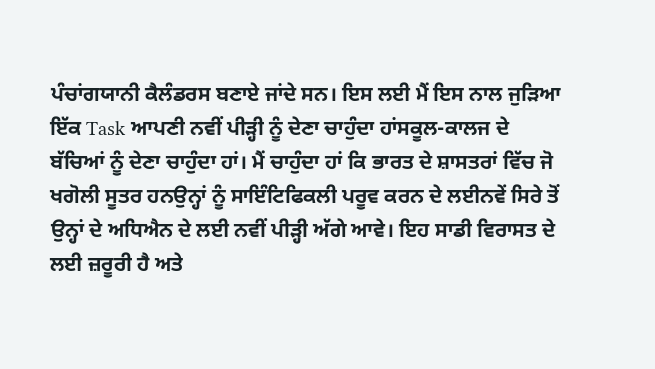ਪੰਚਾਂਗਯਾਨੀ ਕੈਲੰਡਰਸ ਬਣਾਏ ਜਾਂਦੇ ਸਨ। ਇਸ ਲਈ ਮੈਂ ਇਸ ਨਾਲ ਜੁੜਿਆ ਇੱਕ Task ਆਪਣੀ ਨਵੀਂ ਪੀੜ੍ਹੀ ਨੂੰ ਦੇਣਾ ਚਾਹੁੰਦਾ ਹਾਂਸਕੂਲ-ਕਾਲਜ ਦੇ ਬੱਚਿਆਂ ਨੂੰ ਦੇਣਾ ਚਾਹੁੰਦਾ ਹਾਂ। ਮੈਂ ਚਾਹੁੰਦਾ ਹਾਂ ਕਿ ਭਾਰਤ ਦੇ ਸ਼ਾਸਤਰਾਂ ਵਿੱਚ ਜੋ ਖਗੋਲੀ ਸੂਤਰ ਹਨਉਨ੍ਹਾਂ ਨੂੰ ਸਾਇੰਟਿਫਿਕਲੀ ਪਰੂਵ ਕਰਨ ਦੇ ਲਈਨਵੇਂ ਸਿਰੇ ਤੋਂ ਉਨ੍ਹਾਂ ਦੇ ਅਧਿਐਨ ਦੇ ਲਈ ਨਵੀਂ ਪੀੜ੍ਹੀ ਅੱਗੇ ਆਵੇ। ਇਹ ਸਾਡੀ ਵਿਰਾਸਤ ਦੇ ਲਈ ਜ਼ਰੂਰੀ ਹੈ ਅਤੇ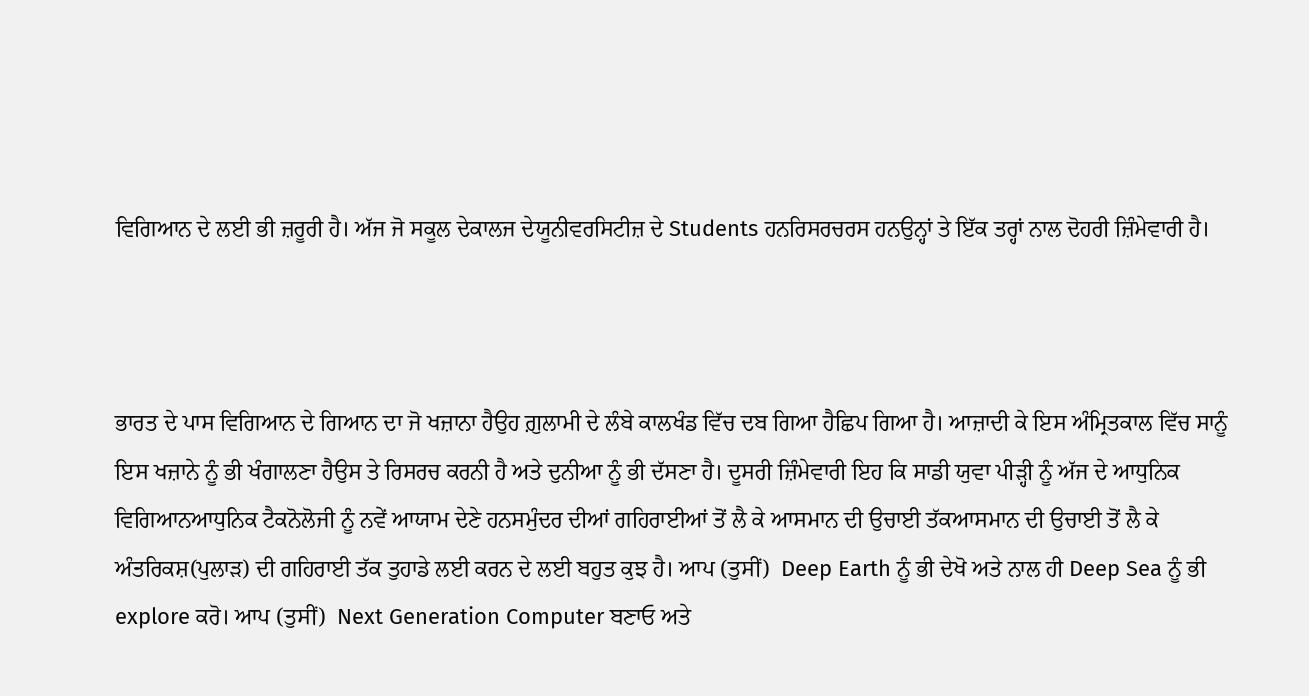ਵਿਗਿਆਨ ਦੇ ਲਈ ਭੀ ਜ਼ਰੂਰੀ ਹੈ। ਅੱਜ ਜੋ ਸਕੂਲ ਦੇਕਾਲਜ ਦੇਯੂਨੀਵਰਸਿਟੀਜ਼ ਦੇ Students ਹਨਰਿਸਰਚਰਸ ਹਨਉਨ੍ਹਾਂ ਤੇ ਇੱਕ ਤਰ੍ਹਾਂ ਨਾਲ ਦੋਹਰੀ ਜ਼ਿੰਮੇਵਾਰੀ ਹੈ।



ਭਾਰਤ ਦੇ ਪਾਸ ਵਿਗਿਆਨ ਦੇ ਗਿਆਨ ਦਾ ਜੋ ਖਜ਼ਾਨਾ ਹੈਉਹ ਗ਼ੁਲਾਮੀ ਦੇ ਲੰਬੇ ਕਾਲਖੰਡ ਵਿੱਚ ਦਬ ਗਿਆ ਹੈਛਿਪ ਗਿਆ ਹੈ। ਆਜ਼ਾਦੀ ਕੇ ਇਸ ਅੰਮ੍ਰਿਤਕਾਲ ਵਿੱਚ ਸਾਨੂੰ ਇਸ ਖਜ਼ਾਨੇ ਨੂੰ ਭੀ ਖੰਗਾਲਣਾ ਹੈਉਸ ਤੇ ਰਿਸਰਚ ਕਰਨੀ ਹੈ ਅਤੇ ਦੁਨੀਆ ਨੂੰ ਭੀ ਦੱਸਣਾ ਹੈ। ਦੂਸਰੀ ਜ਼ਿੰਮੇਵਾਰੀ ਇਹ ਕਿ ਸਾਡੀ ਯੁਵਾ ਪੀੜ੍ਹੀ ਨੂੰ ਅੱਜ ਦੇ ਆਧੁਨਿਕ ਵਿਗਿਆਨਆਧੁਨਿਕ ਟੈਕਨੋਲੋਜੀ ਨੂੰ ਨਵੇਂ ਆਯਾਮ ਦੇਣੇ ਹਨਸਮੁੰਦਰ ਦੀਆਂ ਗਹਿਰਾਈਆਂ ਤੋਂ ਲੈ ਕੇ ਆਸਮਾਨ ਦੀ ਉਚਾਈ ਤੱਕਆਸਮਾਨ ਦੀ ਉਚਾਈ ਤੋਂ ਲੈ ਕੇ ਅੰਤਰਿਕਸ਼(ਪੁਲਾੜ) ਦੀ ਗਹਿਰਾਈ ਤੱਕ ਤੁਹਾਡੇ ਲਈ ਕਰਨ ਦੇ ਲਈ ਬਹੁਤ ਕੁਝ ਹੈ। ਆਪ (ਤੁਸੀਂ)  Deep Earth ਨੂੰ ਭੀ ਦੇਖੋ ਅਤੇ ਨਾਲ ਹੀ Deep Sea ਨੂੰ ਭੀ explore ਕਰੋ। ਆਪ (ਤੁਸੀਂ)  Next Generation Computer ਬਣਾਓ ਅਤੇ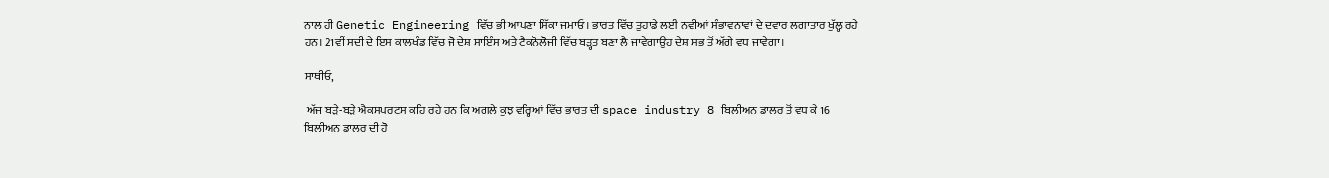ਨਾਲ ਹੀ Genetic Engineering ਵਿੱਚ ਭੀ ਆਪਣਾ ਸਿੱਕਾ ਜਮਾਓ। ਭਾਰਤ ਵਿੱਚ ਤੁਹਾਡੇ ਲਈ ਨਵੀਆਂ ਸੰਭਾਵਨਾਵਾਂ ਦੇ ਦਵਾਰ ਲਗਾਤਾਰ ਖੁੱਲ੍ਹ ਰਹੇ ਹਨ। 21ਵੀਂ ਸਦੀ ਦੇ ਇਸ ਕਾਲਖੰਡ ਵਿੱਚ ਜੋ ਦੇਸ਼ ਸਾਇੰਸ ਅਤੇ ਟੈਕਨੋਲੋਜੀ ਵਿੱਚ ਬੜ੍ਹਤ ਬਣਾ ਲੈ ਜਾਵੇਗਾਉਹ ਦੇਸ਼ ਸਭ ਤੋਂ ਅੱਗੇ ਵਧ ਜਾਵੇਗਾ।

ਸਾਥੀਓ,

 ਅੱਜ ਬੜੇ-ਬੜੇ ਐਕਸਪਰਟਸ ਕਹਿ ਰਹੇ ਹਨ ਕਿ ਅਗਲੇ ਕੁਝ ਵਰ੍ਹਿਆਂ ਵਿੱਚ ਭਾਰਤ ਦੀ space industry 8 ਬਿਲੀਅਨ ਡਾਲਰ ਤੋਂ ਵਧ ਕੇ 16 ਬਿਲੀਅਨ ਡਾਲਰ ਦੀ ਹੋ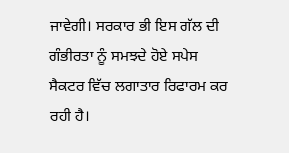ਜਾਵੇਗੀ। ਸਰਕਾਰ ਭੀ ਇਸ ਗੱਲ ਦੀ ਗੰਭੀਰਤਾ ਨੂੰ ਸਮਝਦੇ ਹੋਏ ਸਪੇਸ ਸੈਕਟਰ ਵਿੱਚ ਲਗਾਤਾਰ ਰਿਫਾਰਮ ਕਰ ਰਹੀ ਹੈ।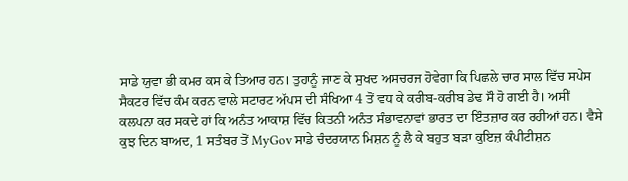ਸਾਡੇ ਯੁਵਾ ਭੀ ਕਮਰ ਕਸ ਕੇ ਤਿਆਰ ਹਨ। ਤੁਹਾਨੂੰ ਜਾਣ ਕੇ ਸੁਖਦ ਅਸਚਰਜ ਹੋਵੇਗਾ ਕਿ ਪਿਛਲੇ ਚਾਰ ਸਾਲ ਵਿੱਚ ਸਪੇਸ ਸੈਕਟਰ ਵਿੱਚ ਕੰਮ ਕਰਨ ਵਾਲੇ ਸਟਾਰਟ ਅੱਪਸ ਦੀ ਸੰਖਿਆ 4 ਤੋਂ ਵਧ ਕੇ ਕਰੀਬ-ਕਰੀਬ ਡੇਢ ਸੌ ਹੋ ਗਈ ਹੈ। ਅਸੀਂ ਕਲਪਨਾ ਕਰ ਸਕਦੇ ਹਾਂ ਕਿ ਅਨੰਤ ਆਕਾਸ਼ ਵਿੱਚ ਕਿਤਨੀ ਅਨੰਤ ਸੰਭਾਵਨਾਵਾਂ ਭਾਰਤ ਦਾ ਇੰਤਜ਼ਾਰ ਕਰ ਰਹੀਆਂ ਹਨ। ਵੈਸੇ ਕੁਝ ਦਿਨ ਬਾਅਦ, 1 ਸਤੰਬਰ ਤੋਂ MyGov ਸਾਡੇ ਚੰਦਰਯਾਨ ਮਿਸ਼ਨ ਨੂੰ ਲੈ ਕੇ ਬਹੁਤ ਬੜਾ ਕੁਇਜ਼ ਕੰਪੀਟੀਸ਼ਨ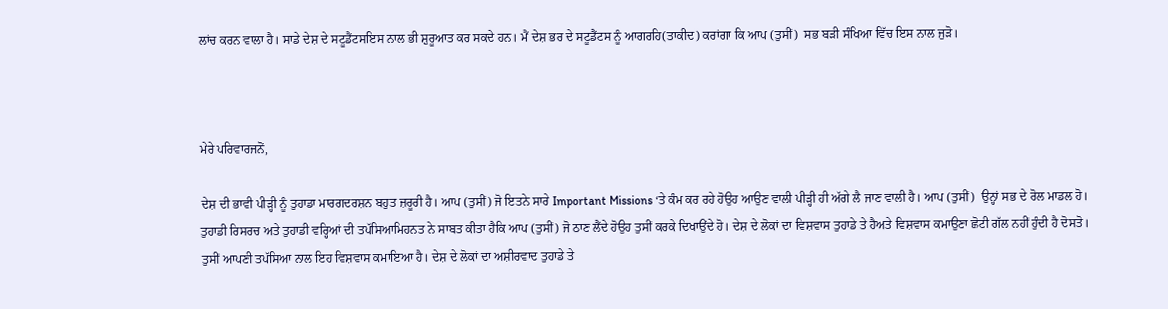ਲਾਂਚ ਕਰਨ ਵਾਲਾ ਹੈ। ਸਾਡੇ ਦੇਸ਼ ਦੇ ਸਟੂਡੈਂਟਸਇਸ ਨਾਲ ਭੀ ਸ਼ੁਰੂਆਤ ਕਰ ਸਕਦੇ ਹਨ। ਮੈਂ ਦੇਸ਼ ਭਰ ਦੇ ਸਟੂਡੈਂਟਸ ਨੂੰ ਆਗਰਹਿ(ਤਾਕੀਦ) ਕਰਾਂਗਾ ਕਿ ਆਪ (ਤੁਸੀਂ)  ਸਭ ਬੜੀ ਸੰਖਿਆ ਵਿੱਚ ਇਸ ਨਾਲ ਜੁੜੋ।



ਮੇਰੇ ਪਰਿਵਾਰਜਨੋਂ,

ਦੇਸ਼ ਦੀ ਭਾਵੀ ਪੀੜ੍ਹੀ ਨੂੰ ਤੁਹਾਡਾ ਮਾਰਗਦਰਸ਼ਨ ਬਹੁਤ ਜ਼ਰੂਰੀ ਹੈ। ਆਪ (ਤੁਸੀਂ) ਜੋ ਇਤਨੇ ਸਾਰੇ Important Missions ‘ਤੇ ਕੰਮ ਕਰ ਰਹੇ ਹੋਉਹ ਆਉਣ ਵਾਲੀ ਪੀੜ੍ਹੀ ਹੀ ਅੱਗੇ ਲੈ ਜਾਣ ਵਾਲੀ ਹੈ। ਆਪ (ਤੁਸੀਂ)  ਉਨ੍ਹਾਂ ਸਭ ਦੇ ਰੋਲ ਮਾਡਲ ਹੋ। ਤੁਹਾਡੀ ਰਿਸਰਚ ਅਤੇ ਤੁਹਾਡੀ ਵਰ੍ਹਿਆਂ ਦੀ ਤਪੱਸਿਆਮਿਹਨਤ ਨੇ ਸਾਬਤ ਕੀਤਾ ਹੈਕਿ ਆਪ (ਤੁਸੀਂ) ਜੋ ਠਾਣ ਲੈਂਦੇ ਹੋਉਹ ਤੁਸੀਂ ਕਰਕੇ ਦਿਖਾਉਂਦੇ ਹੋ। ਦੇਸ਼ ਦੇ ਲੋਕਾਂ ਦਾ ਵਿਸ਼ਵਾਸ ਤੁਹਾਡੇ ਤੇ ਹੈਅਤੇ ਵਿਸ਼ਵਾਸ ਕਮਾਉਣਾ ਛੋਟੀ ਗੱਲ ਨਹੀਂ ਹੁੰਦੀ ਹੈ ਦੋਸਤੋ। ਤੁਸੀਂ ਆਪਣੀ ਤਪੱਸਿਆ ਨਾਲ ਇਹ ਵਿਸ਼ਵਾਸ ਕਮਾਇਆ ਹੈ। ਦੇਸ਼ ਦੇ ਲੋਕਾਂ ਦਾ ਅਸ਼ੀਰਵਾਦ ਤੁਹਾਡੇ ਤੇ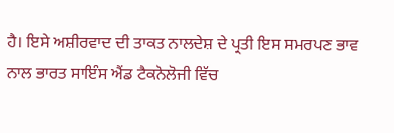ਹੈ। ਇਸੇ ਅਸ਼ੀਰਵਾਦ ਦੀ ਤਾਕਤ ਨਾਲਦੇਸ਼ ਦੇ ਪ੍ਰਤੀ ਇਸ ਸਮਰਪਣ ਭਾਵ ਨਾਲ ਭਾਰਤ ਸਾਇੰਸ ਐਂਡ ਟੈਕਨੋਲੋਜੀ ਵਿੱਚ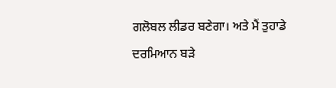ਗਲੋਬਲ ਲੀਡਰ ਬਣੇਗਾ। ਅਤੇ ਮੈਂ ਤੁਹਾਡੇ ਦਰਮਿਆਨ ਬੜੇ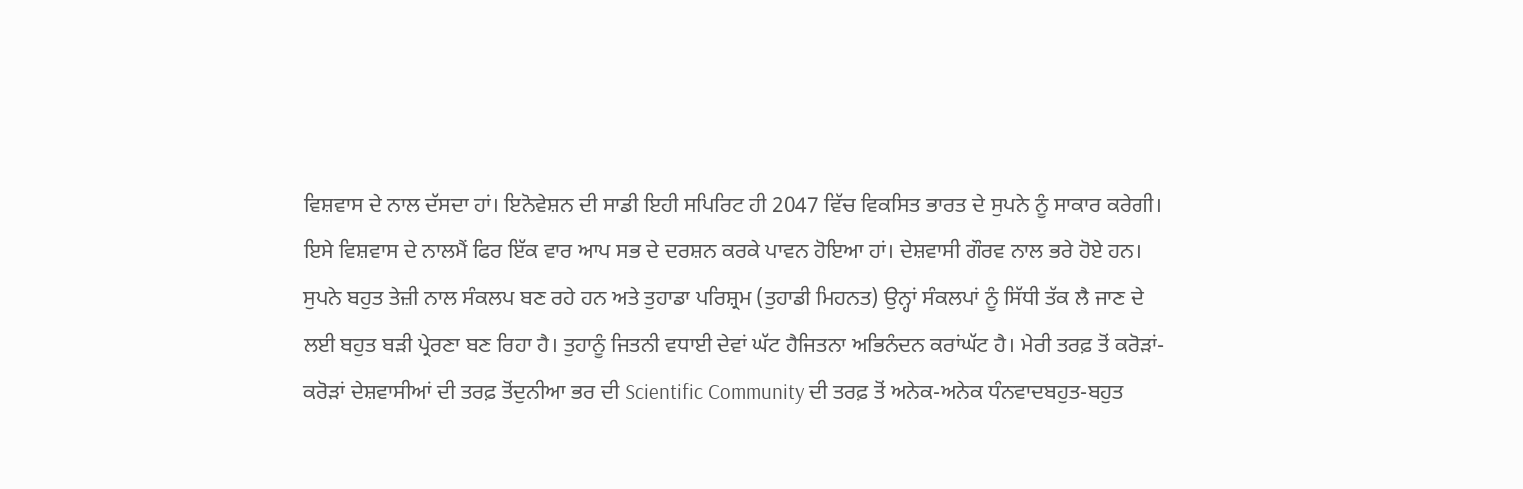ਵਿਸ਼ਵਾਸ ਦੇ ਨਾਲ ਦੱਸਦਾ ਹਾਂ। ਇਨੋਵੇਸ਼ਨ ਦੀ ਸਾਡੀ ਇਹੀ ਸਪਿਰਿਟ ਹੀ 2047 ਵਿੱਚ ਵਿਕਸਿਤ ਭਾਰਤ ਦੇ ਸੁਪਨੇ ਨੂੰ ਸਾਕਾਰ ਕਰੇਗੀ। ਇਸੇ ਵਿਸ਼ਵਾਸ ਦੇ ਨਾਲਮੈਂ ਫਿਰ ਇੱਕ ਵਾਰ ਆਪ ਸਭ ਦੇ ਦਰਸ਼ਨ ਕਰਕੇ ਪਾਵਨ ਹੋਇਆ ਹਾਂ। ਦੇਸ਼ਵਾਸੀ ਗੌਰਵ ਨਾਲ ਭਰੇ ਹੋਏ ਹਨ। ਸੁਪਨੇ ਬਹੁਤ ਤੇਜ਼ੀ ਨਾਲ ਸੰਕਲਪ ਬਣ ਰਹੇ ਹਨ ਅਤੇ ਤੁਹਾਡਾ ਪਰਿਸ਼੍ਰਮ (ਤੁਹਾਡੀ ਮਿਹਨਤ) ਉਨ੍ਹਾਂ ਸੰਕਲਪਾਂ ਨੂੰ ਸਿੱਧੀ ਤੱਕ ਲੈ ਜਾਣ ਦੇ ਲਈ ਬਹੁਤ ਬੜੀ ਪ੍ਰੇਰਣਾ ਬਣ ਰਿਹਾ ਹੈ। ਤੁਹਾਨੂੰ ਜਿਤਨੀ ਵਧਾਈ ਦੇਵਾਂ ਘੱਟ ਹੈਜਿਤਨਾ ਅਭਿਨੰਦਨ ਕਰਾਂਘੱਟ ਹੈ। ਮੇਰੀ ਤਰਫ਼ ਤੋਂ ਕਰੋੜਾਂ-ਕਰੋੜਾਂ ਦੇਸ਼ਵਾਸੀਆਂ ਦੀ ਤਰਫ਼ ਤੋਂਦੁਨੀਆ ਭਰ ਦੀ Scientific Community ਦੀ ਤਰਫ਼ ਤੋਂ ਅਨੇਕ-ਅਨੇਕ ਧੰਨਵਾਦਬਹੁਤ-ਬਹੁਤ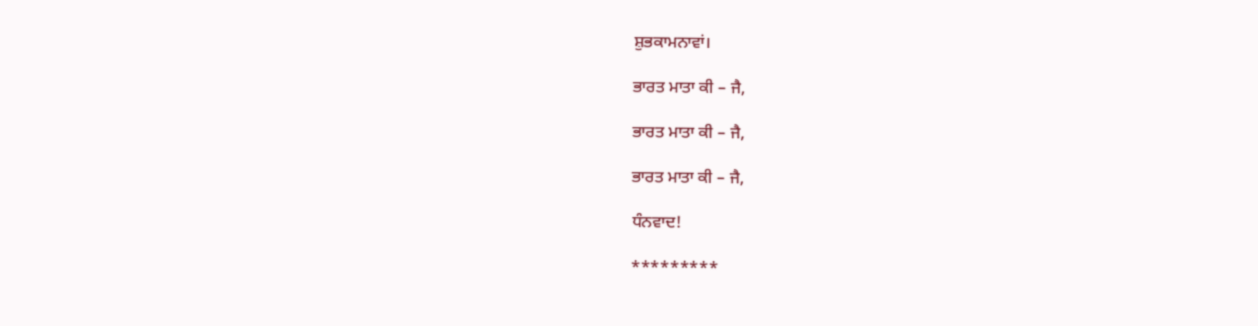ਸ਼ੁਭਕਾਮਨਾਵਾਂ।

ਭਾਰਤ ਮਾਤਾ ਕੀ – ਜੈ,

ਭਾਰਤ ਮਾਤਾ ਕੀ – ਜੈ,

ਭਾਰਤ ਮਾਤਾ ਕੀ – ਜੈ,

ਧੰਨਵਾਦ!

*********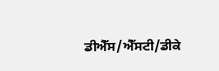ਡੀਐੱਸ/ਐੱਸਟੀ/ਡੀਕੇ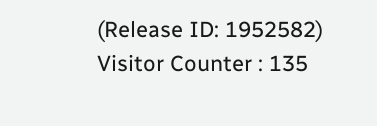(Release ID: 1952582) Visitor Counter : 135